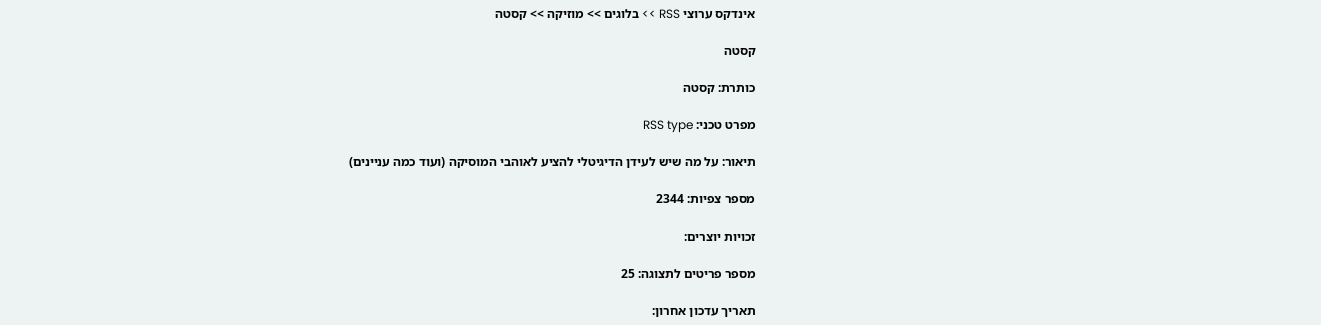אינדקס ערוצי RSS >> בלוגים >> מוזיקה >> קסטה

קסטה

כותרת: קסטה

מפרט טכני: RSS type

תיאור: על מה שיש לעידן הדיגיטלי להציע לאוהבי המוסיקה (ועוד כמה עניינים)

מספר צפיות: 2344

זכויות יוצרים:

מספר פריטים לתצוגה: 25

תאריך עדכון אחרון: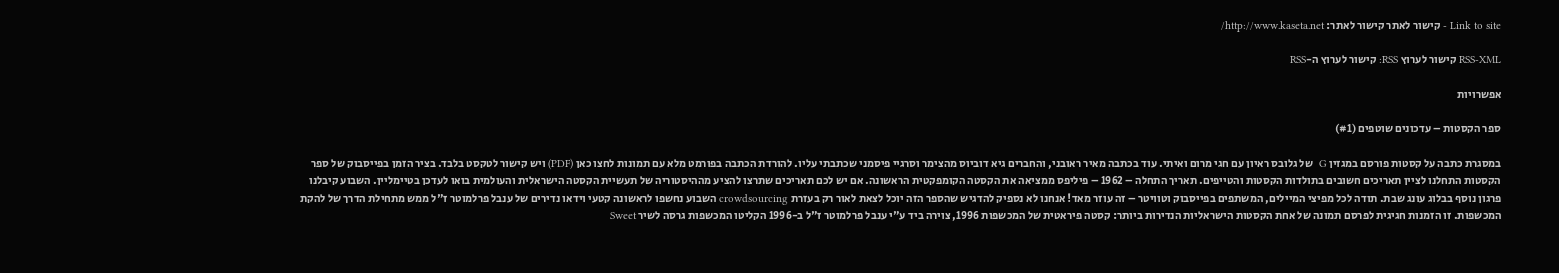Link to site - קישור לאתר קישור לאתר: http://www.kaseta.net/

RSS-XML קישור לערוץ RSS: קישור לערוץ ה-RSS

אפשרויות

ספר הקסטות – עדכונים שוטפים (#1)

במסגרת כתבה על קסטות פורסם במגזין G  של גלובס ראיון עם חגי מרום ואיתי. עוד בכתבה מאיר ראובני, והחברים גיא דוביוס מהצימר וסרגיי פיסמני שכתבתי עליו. להורדת הכתבה בפורמט מלא עם תמונות לחצו כאן (PDF) ויש קישור לטקסט בלבד. בציר הזמן בפייסבוק של ספר הקסטות התחלנו לציין תאריכים חשובים בתולדות הקסטות והטייפים. תאריך התחלה – 1962 – פיליפס ממציאה את הקסטה הקומפקטית הראשונה. אם יש לכם תאריכים שתרצו להציע מההיסטוריה של תעשיית הקסטה הישראלית והעולמית בואו לעדכן בטיימליין. השבוע קיבלנו פרגון נוסף בבלוג עונג שבת. תודה לכל מפיצי המיילים, המשתפים בפייסבוק וטוויטר – זה עוזר מאד! אנחנו לא נספיק להדגיש שהספר הזה יוכל לצאת לאור רק בעזרת crowdsourcing השבוע נחשפו לראשונה קטעי וידאו נדירים של ענבל פרלמוטר ז"ל ממש מתחילת הדרך של להקת המכשפות. זו הזמנות חגיגית לפרסם תמונה של אחת הקסטות הישראליות הנדירות ביותר: קסטה פיראטית של המכשפות 1996, צוירה ביד ע"י ענבל פרלמוטר ז"ל ב-1996 הקליטו המכשפות גרסה לשיר Sweet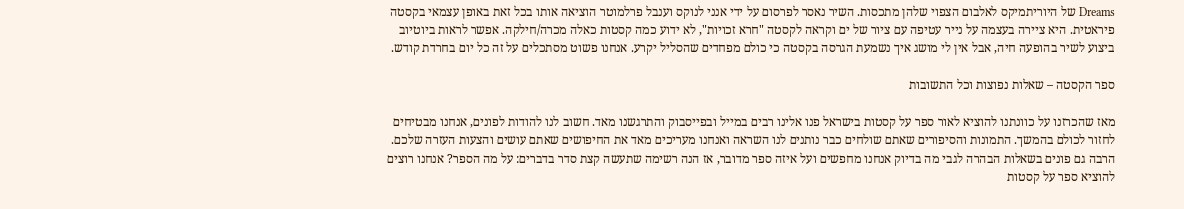Dreams של היוריתמיקס לאלבום הצפוי שלהן מתכסות. השיר נאסר לפרסום על ידי אנני לנוקס וענבל פרלמוטר הוציאה אותו בכל זאת באופן עצמאי בקסטה פיראטית. היא ציירה בעצמה על נייר עטיפה עם ציור של ים וקראה לקסטה "חרא זכויות", לא ידוע כמה קסטות כאלה מכרה/חילקה. אפשר לראות ביוטיוב ביצוע לשיר בהופעה חיה, אבל אין לי מושג איך נשמעת הגרסה בקסטה כי כולם מפחדים שהסליל יקרע. אנחנו פשוט מסתכלים על זה כל יום בחרדת קודש.

ספר הקסטה – שאלות נפוצות וכל התשובות

מאז שהכרזנו על כוונתנו להוציא לאור ספר על קסטות בישראל פנו אלינו רבים במייל ובפייסבוק והתרגשנו מאד. חשוב לנו להודות לפונים, אנחנו מבטיחים לחזור לכולם בהמשך. התמונות והסיפורים שאתם שולחים כבר נותנים לנו השראה ואנחנו מעריכים מאד את החיפושים שאתם עושים והצעות העזרה שלכם. הרבה גם פונים בשאלות הבהרה לגבי מה בדיוק אנחנו מחפשים ועל איזה ספר מדובר, אז הנה רשימה שתעשה קצת סדר בדברים: על מה הספר? אנחנו רוצים להוציא ספר על קסטות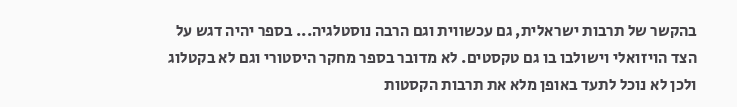בהקשר של תרבות ישראלית, גם עכשווית וגם הרבה נוסטלגיה... בספר יהיה דגש על הצד הויזואלי וישולבו בו גם טקסטים. לא מדובר בספר מחקר היסטורי וגם לא בקטלוג ולכן לא נוכל לתעד באופן מלא את תרבות הקסטות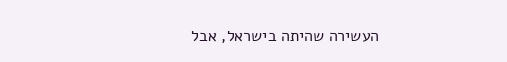העשירה שהיתה בישראל, אבל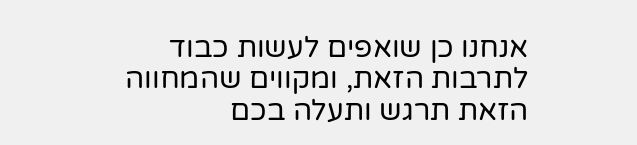אנחנו כן שואפים לעשות כבוד לתרבות הזאת, ומקווים שהמחווה הזאת תרגש ותעלה בכם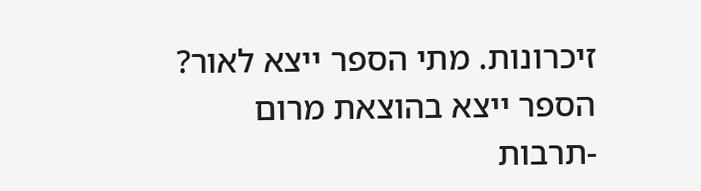זיכרונות. מתי הספר ייצא לאור? הספר ייצא בהוצאת מרום -תרבות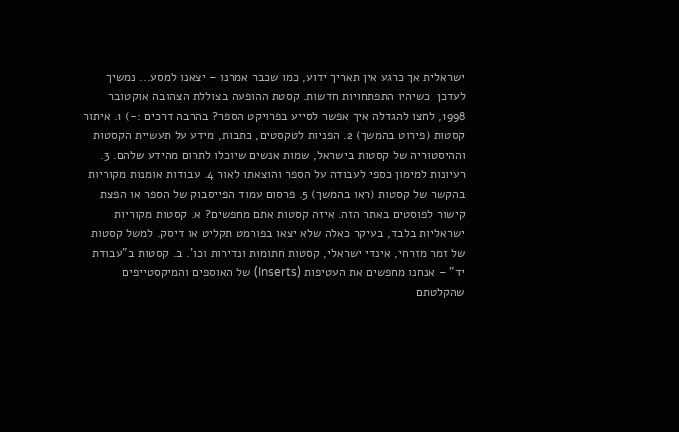ישראלית אך כרגע אין תאריך ידוע, כמו שכבר אמרנו – יצאנו למסע... נמשיך לעדכן  כשיהיו התפתחויות חדשות. קסטת ההופעה בצוללת הצהובה אוקטובר 1998, לחצו להגדלה איך אפשר לסייע בפרויקט הספר? בהרבה דרכים :-) 1. איתור קסטות (פירוט בהמשך) 2. הפניות לטקסטים, כתבות, מידע על תעשיית הקסטות וההיסטוריה של קסטות בישראל, שמות אנשים שיוכלו לתרום מהידע שלהם. 3. רעיונות למימון כספי לעבודה על הספר והוצאתו לאור 4. עבודות אומנות מקוריות בהקשר של קסטות (ראו בהמשך) 5. פרסום עמוד הפייסבוק של הספר או הפצת קישור לפוסטים באתר הזה. איזה קסטות אתם מחפשים? א. קסטות מקוריות ישראליות בלבד, בעיקר כאלה שלא יצאו בפורמט תקליט או דיסק. למשל קסטות של זמר מזרחי, אינדי ישראלי, קסטות חתומות ונדירות וכו'. ב. קסטות ב"עבודת יד" – אנחנו מחפשים את העטיפות (Inserts) של האוספים והמיקסטייפים שהקלטתם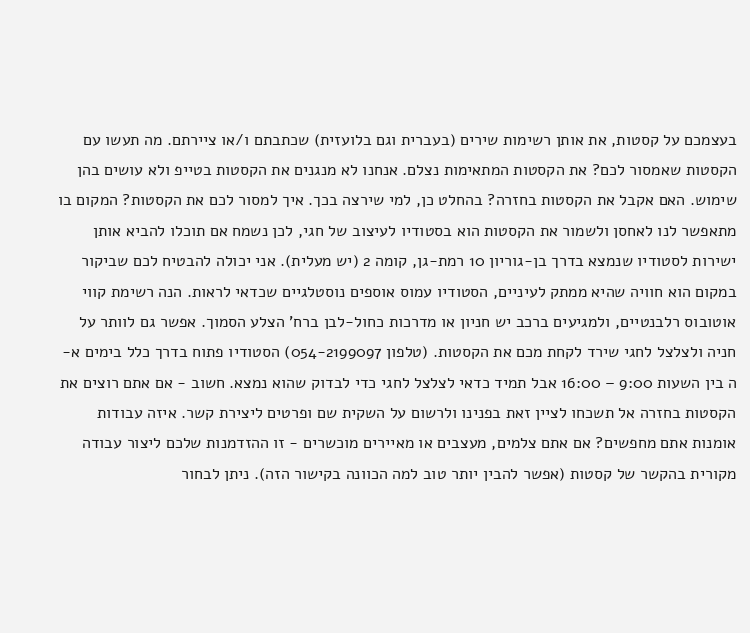בעצמכם על קסטות, את אותן רשימות שירים (בעברית וגם בלועזית) שכתבתם ו/או ציירתם. מה תעשו עם הקסטות שאמסור לכם? את הקסטות המתאימות נצלם. אנחנו לא מנגנים את הקסטות בטייפ ולא עושים בהן שימוש. האם אקבל את הקסטות בחזרה? בהחלט כן, למי שירצה בכך. איך למסור לכם את הקסטות? המקום בו מתאפשר לנו לאחסן ולשמור את הקסטות הוא בסטודיו לעיצוב של חגי, לכן נשמח אם תוכלו להביא אותן ישירות לסטודיו שנמצא בדרך בן-גוריון 10 רמת-גן, קומה 2 (יש מעלית). אני יכולה להבטיח לכם שביקור במקום הוא חוויה שהיא ממתק לעיניים, הסטודיו עמוס אוספים נוסטלגיים שכדאי לראות. הנה רשימת קווי אוטובוס רלבנטיים, ולמגיעים ברכב יש חניון או מדרכות כחול-לבן ברח' הצלע הסמוך. אפשר גם לוותר על חניה ולצלצל לחגי שירד לקחת מכם את הקסטות. (טלפון 054-2199097) הסטודיו פתוח בדרך כלל בימים א-ה בין השעות 9:00 – 16:00 אבל תמיד כדאי לצלצל לחגי כדי לבדוק שהוא נמצא. חשוב - אם אתם רוצים את הקסטות בחזרה אל תשכחו לציין זאת בפנינו ולרשום על השקית שם ופרטים ליצירת קשר. איזה עבודות אומנות אתם מחפשים? אם אתם צלמים, מעצבים או מאיירים מוכשרים - זו ההזדמנות שלכם ליצור עבודה מקורית בהקשר של קסטות (אפשר להבין יותר טוב למה הכוונה בקישור הזה). ניתן לבחור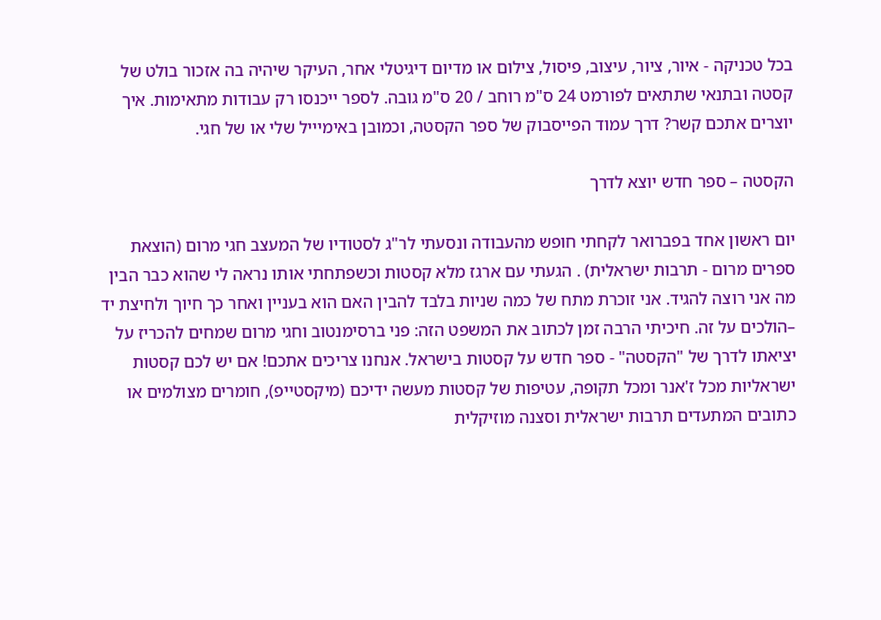בכל טכניקה - איור, ציור, עיצוב, פיסול, צילום או מדיום דיגיטלי אחר, העיקר שיהיה בה אזכור בולט של קסטה ובתנאי שתתאים לפורמט 24 ס"מ רוחב / 20 ס"מ גובה. לספר ייכנסו רק עבודות מתאימות. איך יוצרים אתכם קשר? דרך עמוד הפייסבוק של ספר הקסטה, וכמובן באימיייל שלי או של חגי.

הקסטה – ספר חדש יוצא לדרך

יום ראשון אחד בפברואר לקחתי חופש מהעבודה ונסעתי לר"ג לסטודיו של המעצב חגי מרום (הוצאת ספרים מרום - תרבות ישראלית) . הגעתי עם ארגז מלא קסטות וכשפתחתי אותו נראה לי שהוא כבר הבין מה אני רוצה להגיד. אני זוכרת מתח של כמה שניות בלבד להבין האם הוא בעניין ואחר כך חיוך ולחיצת יד –הולכים על זה. חיכיתי הרבה זמן לכתוב את המשפט הזה: פני ברסימנטוב וחגי מרום שמחים להכריז על יציאתו לדרך של "הקסטה" - ספר חדש על קסטות בישראל. אנחנו צריכים אתכם! אם יש לכם קסטות ישראליות מכל ז'אנר ומכל תקופה, עטיפות של קסטות מעשה ידיכם (מיקסטייפ), חומרים מצולמים או כתובים המתעדים תרבות ישראלית וסצנה מוזיקלית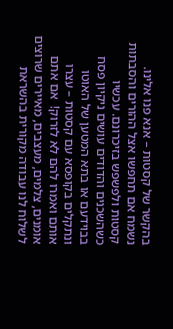בהקשר של קסטות – אנא פנו אלינו. נשמח אם תחפשו אצל ההורים והסבתות קסטות ולפשפש בזיכרונם. עכשיו כשהשכנים והדודים עושים ניקיון פסח בבוידעם או בתא המטען של האוטו ונתקלים בקופסא עם קסטות – עצרו אותם ואמרו להם לא לזרוק!  אם אתם אומנים, צלמים, מעצבים, מאיירים שרוצים לשלוח לנו עבודה מקורית בהשראת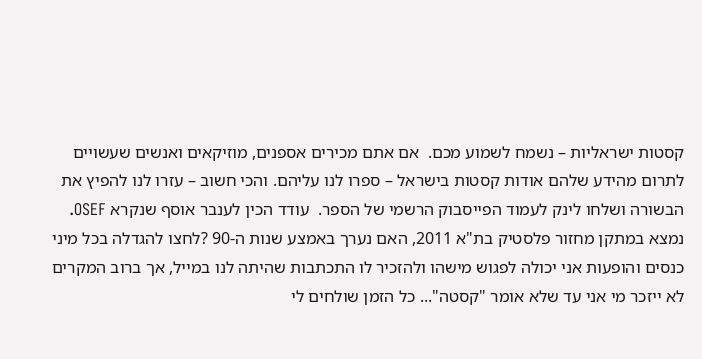קסטות ישראליות – נשמח לשמוע מכם.  אם אתם מכירים אספנים, מוזיקאים ואנשים שעשויים לתרום מהידע שלהם אודות קסטות בישראל – ספרו לנו עליהם. והכי חשוב – עזרו לנו להפיץ את הבשורה ושלחו לינק לעמוד הפייסבוק הרשמי של הספר.  עודד הכין לענבר אוסף שנקרא OSEF. נמצא במתקן מחזור פלסטיק בת"א 2011, האם נערך באמצע שנות ה-90 ?לחצו להגדלה בכל מיני כנסים והופעות אני יכולה לפגוש מישהו ולהזכיר לו התכתבות שהיתה לנו במייל, אך ברוב המקרים לא ייזכר מי אני עד שלא אומר "קסטה"... כל הזמן שולחים לי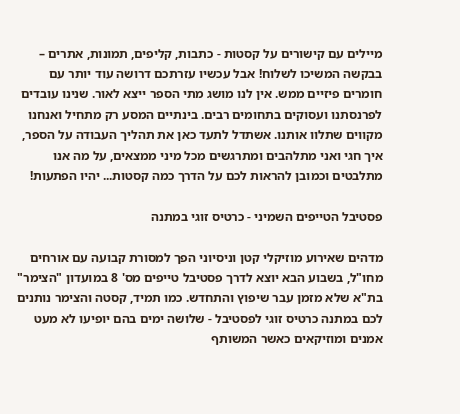מיילים עם קישורים על קסטות - כתבות, קליפים, תמונות, אתרים – בבקשה המשיכו לשלוח! אבל עכשיו עזרתכם דרושה עוד יותר עם חומרים פיזיים ממש. אין לנו מושג מתי הספר ייצא לאור. שנינו עובדים לפרנסתנו ועסוקים בתחומים רבים. בינתיים המסע רק מתחיל ואנחנו מקווים שתלוו אותנו. אשתדל לתעד כאן את תהליך העבודה על הספר, איך חגי ואני מתלהבים ומתרגשים מכל מיני ממצאים, על מה אנו מתלבטים וכמובן להראות לכם על הדרך כמה קסטות... יהיו הפתעות!

פסטיבל הטייפים השמיני - כרטיס זוגי במתנה

מדהים שאירוע מוזיקלי קטן וניסיוני הפך למסורת קבועה עם אורחים מחו"ל, בשבוע הבא יוצא לדרך פסטיבל טייפים מס' 8 במועדון "הצימר" בת"א שלא מזמן עבר שיפוץ והתחדש. כמו תמיד, קסטה והצימר נותנים לכם במתנה כרטיס זוגי לפסטיבל - שלושה ימים בהם יופיעו לא מעט אמנים ומוזיקאים כאשר המשותף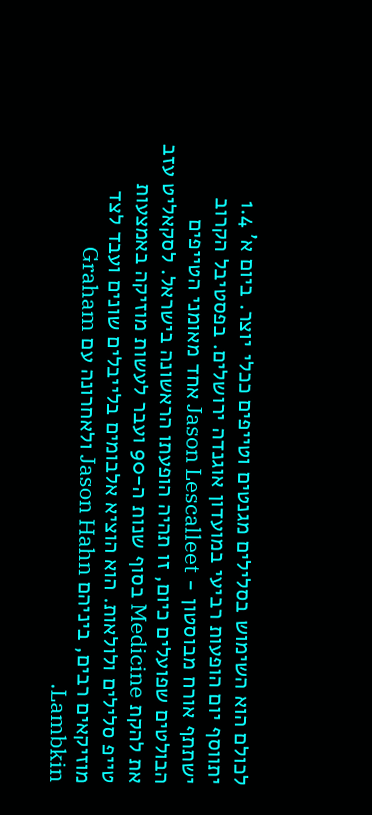לכולם הוא השימוש בסלילים מגנטים וטייפים ככלי יוצר. ביום א' 1.4 יתווסף יום הופעות רביעי במועדון אוגנדה ירושלים. בפסטיבל הקרוב ישתתף אורח מבוסטון - Jason Lescalleet אחד מאומני הטייפים הבולטים שפועלים כיום, זו תהיה הופעתו הראשונה בישראל. לסקאליט עזב את להקת Medicine בסוף שנות ה-90 ועבר לעשות מוזיקה באמצעות טייפ סלילים ולולאות. הוא הוציא אלבומים בלייבלים שונים ועבד לצד מוזיקאים רבים, ביניהם Jason Hahn ולאחרונה עם Graham Lambkin.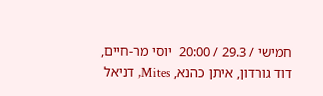חמישי / 29.3 / 20:00  יוסי מר-חיים, דוד גורדון, איתן כהנא, Mites, דניאל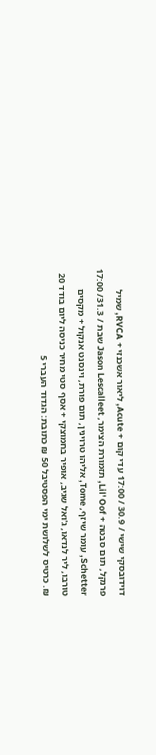דוידובסקי שישי / 30.9 / 17:00 עדי קום + Acute, ליאור אשכנזי + RVCA, שמיל פרנקל, תום סבטה + Lil' Oof, תזמורת הצימר, Jason Lescalleet שבת / 31.3/ 17:00 Schetter, עומר שיזף, Tome, אליהו טרוינין, תום פורת, וינסנט אנקול + מקסים טורבו, ליר לנדאו, ג'ואל שגיב, אופיר בחמוצקי + אסף סטי מחיר כניסה ליום בודד 20 ₪. כרטיס לשלושת ימי הפסטיבל 50 ₪ כתובת: הגדוד העברי 5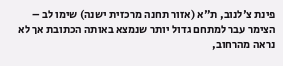פינת צ'לנוב, ת"א (אזור תחנה מרכזית ישנה) שימו לב – הצימר עבר למתחם גדול יותר שנמצא באותה הכתובת אך לא נראה מהרחוב,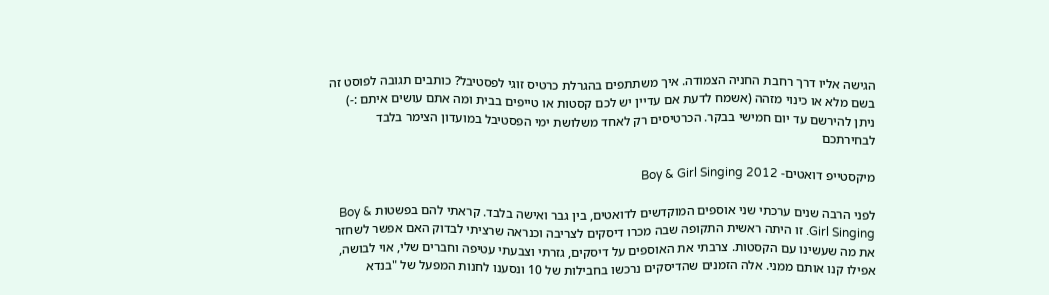הגישה אליו דרך רחבת החניה הצמודה. איך משתתפים בהגרלת כרטיס זוגי לפסטיבל? כותבים תגובה לפוסט זה בשם מלא או כינוי מזהה (אשמח לדעת אם עדיין יש לכם קסטות או טייפים בבית ומה אתם עושים איתם :-) ניתן להירשם עד יום חמישי בבקר. הכרטיסים רק לאחד משלושת ימי הפסטיבל במועדון הצימר בלבד לבחירתכם

מיקסטייפ דואטים- Boy & Girl Singing 2012

לפני הרבה שנים ערכתי שני אוספים המוקדשים לדואטים, בין גבר ואישה בלבד. קראתי להם בפשטות Boy & Girl Singing. זו היתה ראשית התקופה שבה מכרו דיסקים לצריבה וכנראה שרציתי לבדוק האם אפשר לשחזר את מה שעשינו עם הקסטות. צרבתי את האוספים על דיסקים, גזרתי וצבעתי עטיפה וחברים שלי, אוי לבושה, אפילו קנו אותם ממני. אלה הזמנים שהדיסקים נרכשו בחבילות של 10 ונסענו לחנות המפעל של "בנדא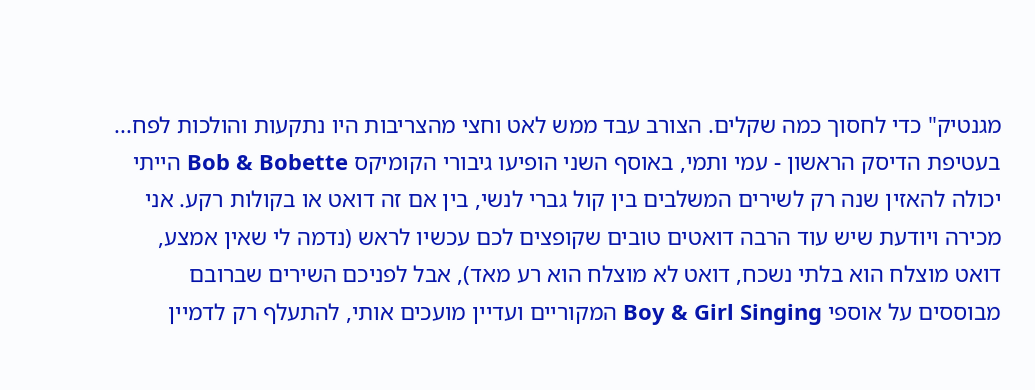מגנטיק" כדי לחסוך כמה שקלים. הצורב עבד ממש לאט וחצי מהצריבות היו נתקעות והולכות לפח... בעטיפת הדיסק הראשון - עמי ותמי, באוסף השני הופיעו גיבורי הקומיקס Bob & Bobette הייתי יכולה להאזין שנה רק לשירים המשלבים בין קול גברי לנשי, בין אם זה דואט או בקולות רקע. אני מכירה ויודעת שיש עוד הרבה דואטים טובים שקופצים לכם עכשיו לראש (נדמה לי שאין אמצע, דואט מוצלח הוא בלתי נשכח, דואט לא מוצלח הוא רע מאד), אבל לפניכם השירים שברובם מבוססים על אוספי Boy & Girl Singing המקוריים ועדיין מועכים אותי, להתעלף רק לדמיין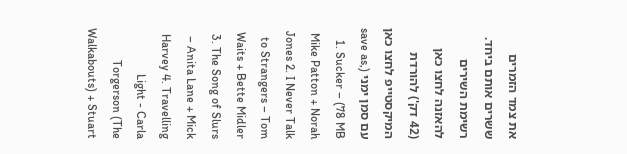את צמד הזמרים ששרים אותם ביחד. רשימת השירים להאזנה לחצו כאן (42 דק') להורדת המיקסטייפ לחצו כאן עם סמן ימני (save as, 78 MB) 1. Sucker – Mike Patton + Norah Jones 2. I Never Talk to Strangers – Tom Waits + Bette Midler 3. The Song of Slurs – Anita Lane + Mick Harvey 4. Travelling Light - Carla Torgerson (The Walkabouts) + Stuart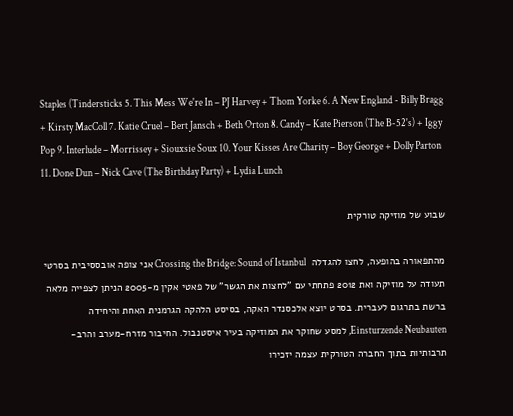Staples (Tindersticks 5. This Mess We're In – PJ Harvey + Thom Yorke 6. A New England - Billy Bragg + Kirsty MacColl 7. Katie Cruel – Bert Jansch + Beth Orton 8. Candy – Kate Pierson (The B-52's) + Iggy Pop 9. Interlude – Morrissey + Siouxsie Soux 10. Your Kisses Are Charity – Boy George + Dolly Parton 11. Done Dun – Nick Cave (The Birthday Party) + Lydia Lunch

שבוע של מוזיקה טורקית

מהתפאורה בהופעה, לחצו להגדלה  Crossing the Bridge: Sound of Istanbul אני צופה אובססיבית בסרטי תעודה על מוזיקה ואת 2012 פתחתי עם "לחצות את הגשר" של פאטי אקין מ-2005 הניתן לצפייה מלאה ברשת בתרגום לעברית. בסרט יוצא אלכסנדר האקה, בסיסט הלהקה הגרמנית האחת והיחידה Einsturzende Neubauten, למסע שחוקר את המוזיקה בעיר איסטנבול. החיבור מזרח-מערב והרב-תרבותיות בתוך החברה הטורקית עצמה יזכירו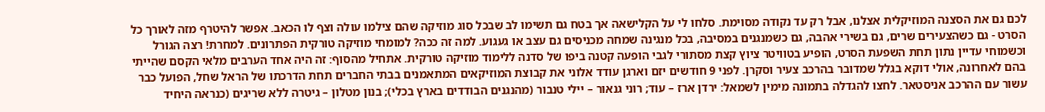לכם גם את הסצנה המוזיקלית אצלנו, אבל רק עד נקודה מסוימת. סלחו לי על הקלישאה אך בטח גם תשימו לב שבכל סוג מוזיקה שהם צילמו עולה וצף לו הכאב. אפשר להיטרף מזה לאורך כל הסרט - גם כשהצעירים שרים, גם בשירי אהבה, גם כשמנגנים במסיבה, בכל מנגינה שמחה מכניסים גם עצב או געגוע. למה זה ככה? למומחי מוזיקה טורקית הפתרונים. למחרת! רצה הגורל וכשמוחי עדיין נתון תחת השפעת הסרט, הופיע בטוויטר ציוץ קצת מסתורי לגבי הופעה קטנה ביפו של סדנה ללימוד מוזיקה טורקית. אתחיל מהסוף: זה היה אחד הערבים מלאי הקסם שהייתי בהם לאחרונה, אולי דוקא בגלל שמדובר בהרכב צעיר וסקרן. לפני 9 חודשים יזם וארגן עודד אלוני את קבוצת המוזיקאים המתאמנים בבתי החברים תחת הדרכתו של הראל שחל, הפועל כבר עשור עם ההרכב אניסטאר. לחצו להגדלה בתמונה מימין לשמאל: ירדן ארז – עוד; רוני גנאור – יילי טנבור (מהנגנים הבודדים בארץ בכלי); בנון מטלון – גיטרה ללא שריגים (כנראה היחיד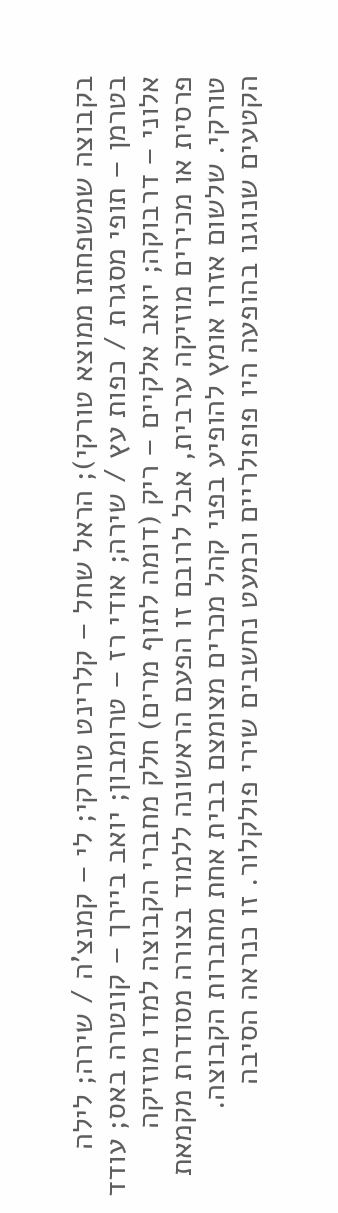בקבוצה שמשפחתו ממוצא טורקי); הראל שחל – קלרינט טורקי; לי – קמנצ'ה / שירה; לילה בטרמן – תופי מסגרת / כפות עץ / שירה; אודי רז – טרומבון; יואב ביירך – קונטרה באס; עודד אלוני – דרבוקה; יואב אלקיים – ריק (דומה לתוף מרים) חלק מחברי הקבוצה למדו מוזיקה פרסית או מכירים מוזיקה ערבית, אבל לרובם זו הפעם הראשונה ללמוד בצורה מסודרת מקמאת טורקי. שלשום אזרו אומץ להופיע בפני קהל מכרים מצומצם בבית אחת מחברות הקבוצה. הקטעים שנוגנו בהופעה היו פופולריים וכמעט נחשבים שירי פולקלור. זו כנראה הסיבה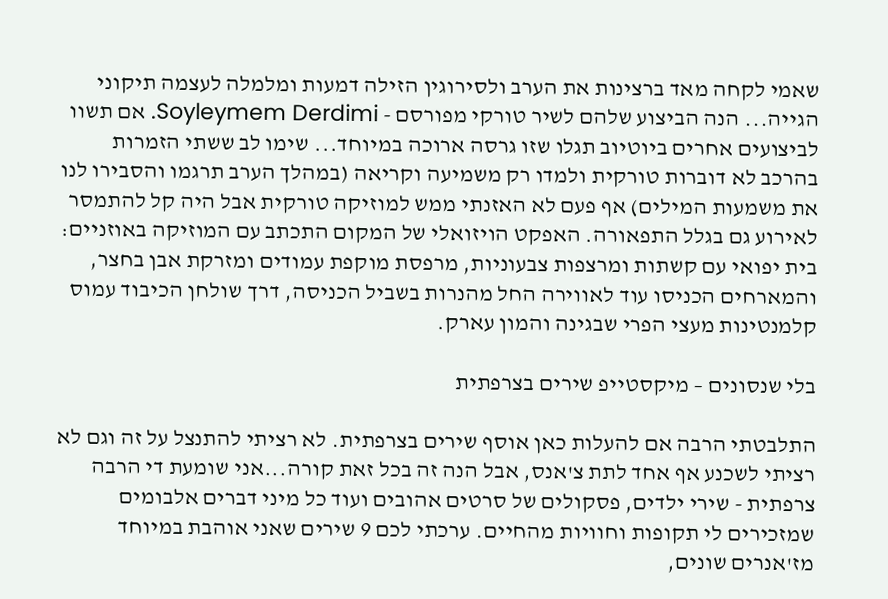שאמי לקחה מאד ברצינות את הערב ולסירוגין הזילה דמעות ומלמלה לעצמה תיקוני הגייה... הנה הביצוע שלהם לשיר טורקי מפורסם - Soyleymem Derdimi. אם תשוו לביצועים אחרים ביוטיוב תגלו שזו גרסה ארוכה במיוחד... שימו לב ששתי הזמרות בהרכב לא דוברות טורקית ולמדו רק משמיעה וקריאה (במהלך הערב תרגמו והסבירו לנו את משמעות המילים) אף פעם לא האזנתי ממש למוזיקה טורקית אבל היה קל להתמסר לאירוע גם בגלל התפאורה. האפקט הויזואלי של המקום התכתב עם המוזיקה באוזניים: בית יפואי עם קשתות ומרצפות צבעוניות, מרפסת מוקפת עמודים ומזרקת אבן בחצר, והמארחים הכניסו עוד לאווירה החל מהנרות בשביל הכניסה, דרך שולחן הכיבוד עמוס קלמנטינות מעצי הפרי שבגינה והמון עארק.

בלי שנסונים – מיקסטייפ שירים בצרפתית

התלבטתי הרבה אם להעלות כאן אוסף שירים בצרפתית. לא רציתי להתנצל על זה וגם לא רציתי לשכנע אף אחד לתת צ'אנס, אבל הנה זה בכל זאת קורה...אני שומעת די הרבה צרפתית - שירי ילדים, פסקולים של סרטים אהובים ועוד כל מיני דברים אלבומים שמזכירים לי תקופות וחוויות מהחיים. ערכתי לכם 9 שירים שאני אוהבת במיוחד מז'אנרים שונים,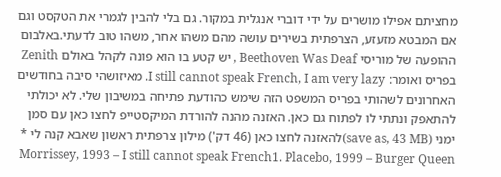מחציתם אפילו מושרים על ידי דוברי אנגלית במקור. גם בלי להבין לגמרי את הטקסט וגם אם המבטא מזעזע, הצרפתית בשירים עושה מהם משהו אחר, משהו טוב לדעתי.באלבום ההופעה של מוריסי Beethoven Was Deaf , יש קטע בו הוא פונה לקהל באולם Zenith בפריס ואומר: I still cannot speak French, I am very lazy. מאיזושהי סיבה בחודשים האחרונים לשהותי בפריס המשפט הזה שימש כהודעת פתיחה במשיבון שלי. לא יכולתי להתאפק ונתתי לו לפתוח גם כאן. האזנה מהנה להורדת המיקסטייפ לחצו כאן עם סמן ימני (save as, 43 MB)להאזנה לחצו כאן (46 דק') מילון צרפתית ראשון שאבא קנה לי * Morrissey, 1993 – I still cannot speak French1. Placebo, 1999 – Burger Queen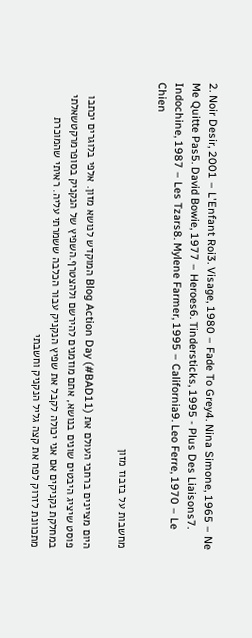2. Noir Desir, 2001 – L'Enfant Roi3. Visage, 1980 – Fade To Grey4. Nina Simone, 1965 – Ne Me Quitte Pas5. David Bowie, 1977 – Heroes6. Tindersticks, 1995 - Plus Des Liaisons7. Indochine, 1987 – Les Tzars8. Mylene Farmer, 1995 – California9. Leo Ferre, 1970 – Le Chien

מחשבות על בזבוז מזון

היום מציינים ברחבי העולם את Blog Action Day (#BAD11) המוקדש לנושא מזון. אלפי בלוגרים יכתבו פוסט שיציג היבטים שונים בנושא, אתם מוזמנים להירשם ולהצטרף.השפיץ של הנקניק בסופרמרקטשאלתי במחלקת נקניקים אם אני יכולה לקבל את שפיץ הנקניק עבור הכלבה ששמרתי עליה. ראיתי שהמוכרת מתכוונת לזרוק לפח את קצה גליל הנקניק וחשבתי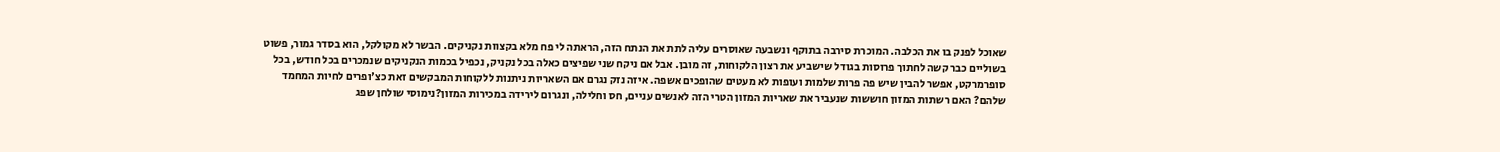שאוכל לפנק בו את הכלבה. המוכרת סירבה בתוקף ונשבעה שאוסרים עליה לתת את הנתח הזה, הראתה לי פח מלא בקצוות נקניקים. הבשר לא מקולקל, הוא בסדר גמור, פשוט בשוליים כבר קשה לחתוך פרוסות בגודל שישביע את רצון הלקוחות, זה מובן. אבל אם ניקח שני שפיצים כאלה בכל נקניק, נכפיל בכמות הנקניקים שנמכרים בכל חודש, בכל סופרמרקט, אפשר להבין שיש פה פרות שלמות ועופות לא מעטים שהופכים אשפה. איזה נזק נגרם אם השאריות ניתנות ללקוחות המבקשים זאת כצ'ופרים לחיות המחמד שלהם? האם רשתות המזון חוששות שנעביר את שאריות המזון הטרי הזה לאנשים עניים, חס וחלילה, ונגרום לירידה במכירות המזון?נימוסי שולחן שפג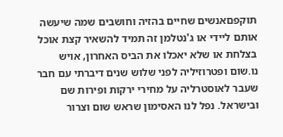תוקפםאנשים שחיים בהזיה וחושבים שמה שיעשה אותם ליידי או ג'נטלמן זה תמיד להשאיר קצת אוכל בצלחת או שלא יאכלו את הביס האחרון, אויש נו.שום ופטרוזיליה לפני שלוש שנים דיברתי עם חבר שעבר לאוסטרליה על מחירי ירקות ופירות שם ובישראל. נפל לנו האסימון שראש שום וצרור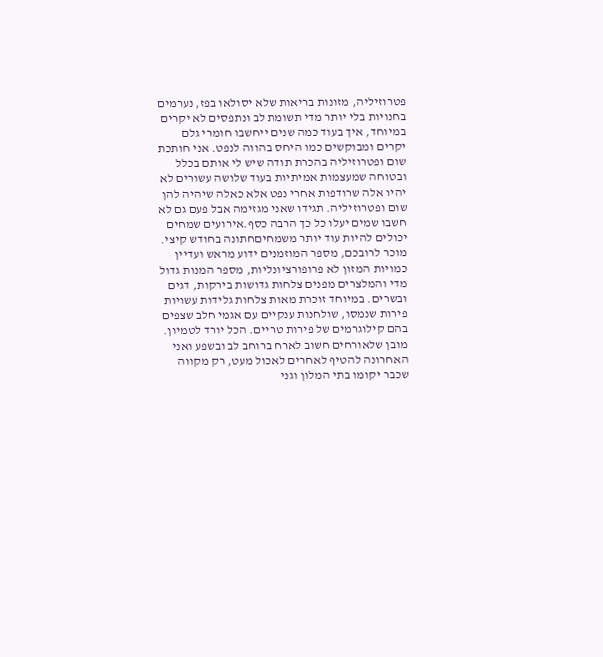פטרוזיליה, מזונות בריאות שלא יסולאו בפז, נערמים בחנויות בלי יותר מדי תשומת לב ונתפסים לא יקרים במיוחד, איך בעוד כמה שנים ייחשבו חומרי גלם יקרים ומבוקשים כמו היחס בהווה לנפט. אני חותכת שום ופטרוזיליה בהכרת תודה שיש לי אותם בכלל ובטוחה שמעצמות אמיתיות בעוד שלושה עשורים לא יהיו אלה שרודפות אחרי נפט אלא כאלה שיהיה להן שום ופטרוזיליה. תגידו שאני מגזימה אבל פעם גם לא חשבו שמים יעלו כל כך הרבה כסף.אירועים שמחים יכולים להיות עוד יותר משמחיםחתונה בחודש קיצי. מוכר לרובכם, מספר המוזמנים ידוע מראש ועדיין כמויות המזון לא פרופורציונליות, מספר המנות גדול מדי והמלצרים מפנים צלחות גדושות בירקות, דגים ובשרים. במיוחד זוכרת מאות צלחות גלידות עשויות פירות שנמסו, שולחנות ענקיים עם אגמי חלב שצפים בהם קילוגרמים של פירות טריים. הכל יורד לטמיון. מובן שלאורחים חשוב לארח ברוחב לב ובשפע ואני האחרונה להטיף לאחרים לאכול מעט, רק מקווה שכבר יקומו בתי המלון וגני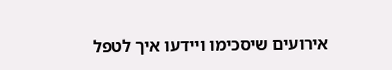אירועים שיסכימו ויידעו איך לטפל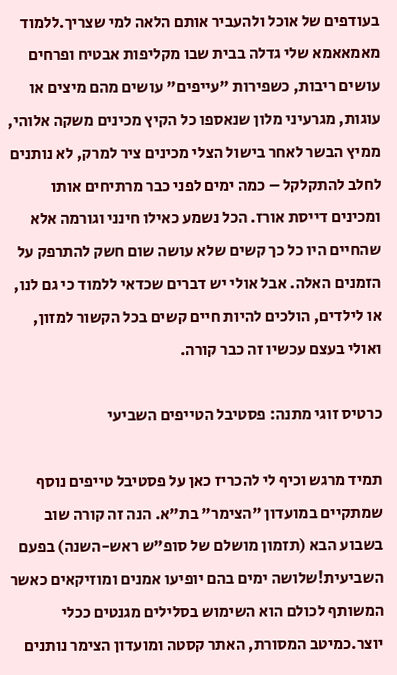בעודפים של אוכל ולהעביר אותם הלאה למי שצריך.ללמוד מאמאאמא שלי גדלה בבית שבו מקליפות אבטיח ופרחים עושים ריבות, כשפירות "עייפים" עושים מהם מיצים או עוגות, מגרעיני מלון שנאספו כל הקיץ מכינים משקה אלוהי, ממיץ הבשר לאחר בישול הצלי מכינים ציר למרק, לא נותנים לחלב להתקלקל – כמה ימים לפני כבר מרתיחים אותו ומכינים דייסת אורז. הכל נשמע כאילו חינני וגורמה אלא שהחיים היו כל כך קשים שלא עושה שום חשק להתרפק על הזמנים האלה. אבל אולי יש דברים שכדאי ללמוד כי גם לנו, או לילדים, הולכים להיות חיים קשים בכל הקשור למזון, ואולי בעצם עכשיו זה כבר קורה.

כרטיס זוגי מתנה: פסטיבל הטייפים השביעי

תמיד מרגש וכיף לי להכריז כאן על פסטיבל טייפים נוסף שמתקיים במועדון "הצימר" בת"א. הנה זה קורה שוב בשבוע הבא (תזמון מושלם של סופ"ש ראש-השנה) בפעם השביעית!שלושה ימים בהם יופיעו אמנים ומוזיקאים כאשר המשותף לכולם הוא השימוש בסלילים מגנטים ככלי יוצר.כמיטב המסורת, האתר קסטה ומועדון הצימר נותנים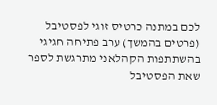לכם במתנה כרטיס זוגי לפסטיבל (פרטים בהמשך) ערב פתיחה חגיגי בהשתתפות הקהלאני מתרגשת לספר שאת הפסטיבל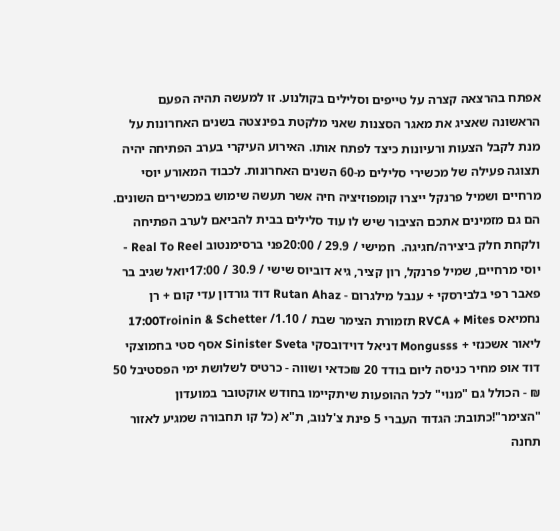אפתח בהרצאה קצרה על טייפים וסלילים בקולנוע. זו למעשה תהיה הפעם הראשונה שאציג את מאגר הסצנות שאני מלקטת בפינצטה בשנים האחרונות על מנת לקבל הצעות ורעיונות כיצד לפתח אותו. האירוע העיקרי בערב הפתיחה יהיה תצוגה פעילה של מכשירי סלילים מ-60 השנים האחרונות. לכבוד המאורע יוסי מרחיים ושמיל פרנקל ייצרו קומפוזיציה חיה אשר תעשה שימוש במכשירים השונים. הם גם מזמינים אתכם הציבור שיש לו עוד סלילים בבית להביאם לערב הפתיחה ולקחת חלק ביצירה/חגיגה.  חמישי / 29.9 / 20:00פני ברסימנטוב Real To Reel - יוסי מרחיים, שמיל פרנקל, רון קציר, גיא דוביוס שישי / 30.9 / 17:00יואל שגיב בר פאבר רפי בלבירסקי + ענבל מילגרום - Rutan Ahaz דוד גורדון עדי קום + רן נחמיאס RVCA + Mites תזמורת הצימר שבת / 1.10/ 17:00Troinin & Schetter ליאור אשכנזי + Mongusss דניאל דוידובסקי Sinister Sveta אסף סטי בחמוצקי דוד אופ מחיר כניסה ליום בודד 20 ₪כדאי ושווה - כרטיס לשלושת ימי הפסטיבל 50 ₪ - הכולל גם "מנוי" לכל ההופעות שיתקיימו בחודש אוקטובר במועדון "הצימר"!כתובת: הגדוד העברי 5 פינת צ'לנוב, ת"א (כל קו תחבורה שמגיע לאזור תחנה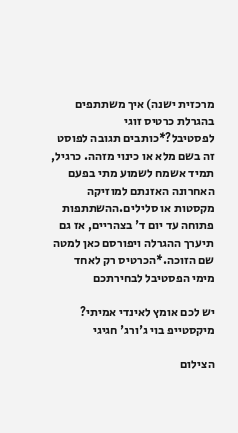מרכזית ישנה) איך משתתפים בהגרלת כרטיס זוגי לפסטיבל?*כותבים תגובה לפוסט זה בשם מלא או כינוי מזהה. כרגיל, תמיד אשמח לשמוע מתי בפעם האחרונה האזנתם למוזיקה מקסטות או סלילים.ההשתתפות פתוחה עד יום ד' בצהריים, אז גם תיערך ההגרלה ויפורסם כאן למטה שם הזוכה.*הכרטיס רק לאחד מימי הפסטיבל לבחירתכם

יש לכם אומץ לאינדי אמיתי? מיקסטייפ בוי ג'ורג' חגיגי

הצילום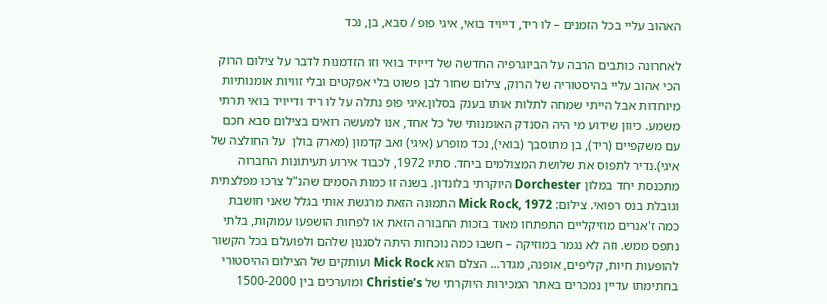האהוב עליי בכל הזמנים – לו ריד, דייויד בואי, איגי פופ / סבא, בן, נכד

לאחרונה כותבים הרבה על הביוגרפיה החדשה של דייויד בואי וזו הזדמנות לדבר על צילום הרוק הכי אהוב עליי בהיסטוריה של הרוק, צילום שחור לבן פשוט בלי אפקטים ובלי זוויות אומנותיות מיוחדות אבל הייתי שמחה לתלות אותו בענק בסלון.איגי פופ נתלה על לו ריד ודייויד בואי תרתי משמע. כיוון שידוע מי היה הסנדק האומנותי של כל אחד, אנו למעשה רואים בצילום סבא חכם עם משקפיים (ריד), בן מתוסבך (בואי), נכד מופרע (איגי) ואב קדמון (מארק בולן  על החולצה של איגי).נדיר לתפוס את שלושת המצולמים ביחד. סתיו 1972, לכבוד אירוע תעיתונות החברוה מתכנסת יחד במלון Dorchester היוקרתי בלונדון. בשנה זו כמות הסמים שהנ"ל צרכו מפלצתית וגובלת בנס רפואי. צילום: Mick Rock, 1972 התמונה הזאת מרגשת אותי בגלל שאני חושבת כמה ז'אנרים מוזיקליים התפתחו מאוד בזכות החבורה הזאת או לפחות הושפעו עמוקות, בלתי נתפס ממש. וזה לא נגמר במוזיקה – חשבו כמה נוכחות היתה לסגנון שלהם ולפועלם בכל הקשור להופעות חיות, קליפים, אופנה, מגדר... הצלם הוא Mick Rock ועותקים של הצילום ההיסטורי בחתימתו עדיין נמכרים באתר המכירות היוקרתי של Christie’s ומוערכים בין 1500-2000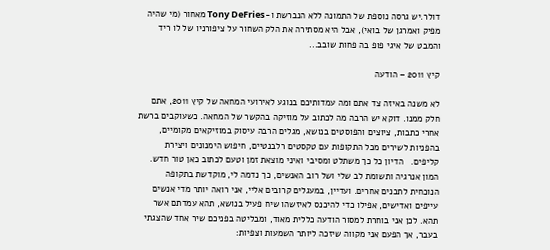דולר.יש גרסה נוספת של התמונה ללא הנברשת ו-Tony DeFries מאחור (מי שהיה מפיק ואמרגן של בואי), אבל היא מסתירה את הלק השחור על ציפורניו של לו ריד והמבט של איגי פופ בה פחות שובב...

קיץ 2011 – הודעה

לא משנה באיזה צד אתם ומה עמדותיכם בנוגע לאירועי המחאה של קיץ 2011, אתם חלק ממנו. דוקא יש הרבה מה לכתוב על מוזיקה בהקשר של המחאה. כשעוקבים ברשת אחרי כתבות, ציוצים והפוסטים בנושא, מגלים הרבה עיסוק במוזיקאים מקומיים, בהפניות לשירים מכל התקופות עם טקסטים רלבנטיים, חיפוש הימנונים ויצירת קליפים.   הדיון כל כך משתלט ומסיבי ואיני מוצאת זמן וטעם לכתוב כאן טור חדש. המון אנרגיה ותשומת לב שלי ושל רוב האנשים, כך נדמה לי, מוקדשת בתקופה הנוכחית לתכנים אחרים. ועדיין, במעגלים קרובים אליי, אני רואה יותר מדי אנשים עייפים ואדישים, אפילו כדי להיכנס לאיזשהו שיח פעיל בנושא, תהא עמדתם אשר תהא. לכן אני בוחרת למסור הודעה כללית מאוד, ומבליטה בפניכם שיר אחד שהצגתי בעבר, אך הפעם אני מקווה שיזכה ליותר השמעות וצפיות: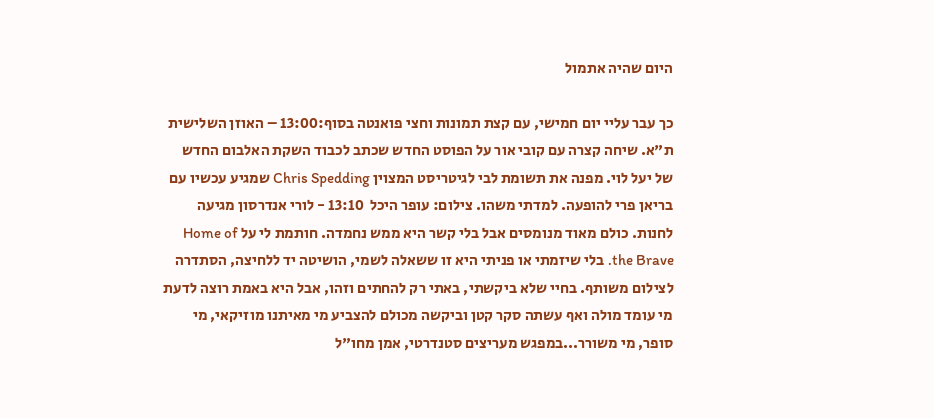היום שהיה אתמול

כך עבר עליי יום חמישי, עם קצת תמונות וחצי פואנטה בסוף:13:00 – האוזן השלישית ת"א. שיחה קצרה עם קובי אור על הפוסט החדש שכתב לכבוד השקת האלבום החדש של יעל לוי. מפנה את תשומת לבי לגיטריסט המצוין Chris Spedding שמגיע עכשיו עם בריאן פרי להופעה. למדתי משהו. צילום: עופר היכל  13:10 - לורי אנדרסון מגיעה לחנות. כולם מאוד מנומסים אבל בלי קשר היא ממש נחמדה. חותמת לי על Home of the Brave. בלי שיזמתי או פניתי היא זו ששאלה לשמי, הושיטה יד ללחיצה, הסתדרה לצילום משותף. בחיי שלא ביקשתי, באתי רק להחתים וזהו, אבל היא באמת רוצה לדעת מי עומד מולה ואף עשתה סקר קטן וביקשה מכולם להצביע מי מאיתנו מוזיקאי, מי סופר, מי משורר...במפגש מעריצים סטנדרטי, אמן מחו"ל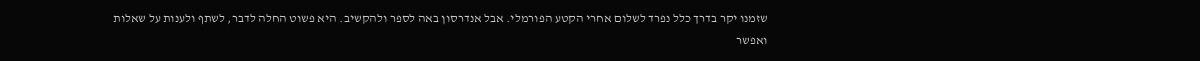שזמנו יקר בדרך כלל נפרד לשלום אחרי הקטע הפורמלי. אבל אנדרסון באה לספר ולהקשיב. היא פשוט החלה לדבר, לשתף ולענות על שאלות ואפשר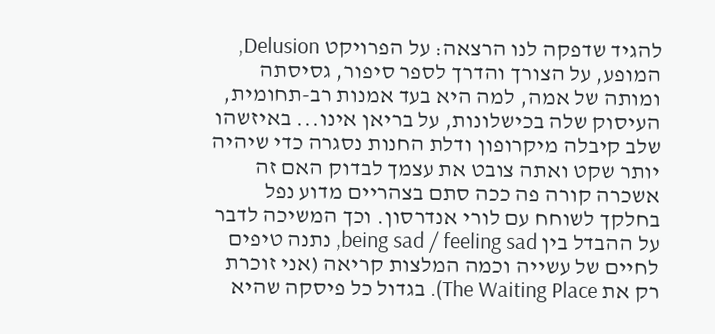להגיד שדפקה לנו הרצאה: על הפרויקט Delusion, המופע, על הצורך והדרך לספר סיפור, גסיסתה ומותה של אמה, למה היא בעד אמנות רב-תחומית, העיסוק שלה בכישלונות, על בריאן אינו... באיזשהו שלב קיבלה מיקרופון ודלת החנות נסגרה כדי שיהיה יותר שקט ואתה צובט את עצמך לבדוק האם זה אשכרה קורה פה ככה סתם בצהריים מדוע נפל בחלקך לשוחח עם לורי אנדרסון. וכך המשיכה לדבר על ההבדל בין being sad / feeling sad, נתנה טיפים לחיים של עשייה וכמה המלצות קריאה (אני זוכרת רק את The Waiting Place). בגדול כל פיסקה שהיא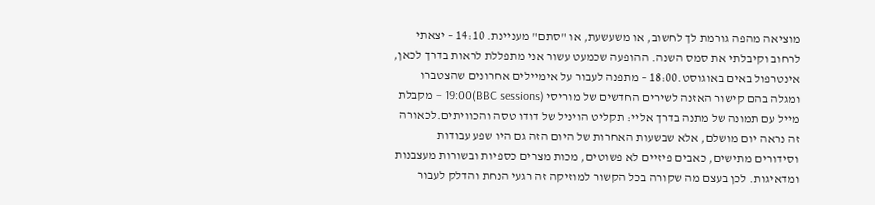מוציאה מהפה גורמת לך לחשוב, או משעשעת, או "סתם" מעניינת. 14:10 – יצאתי לרחוב וקיבלתי את סמס השנה. ההופעה שכמעט עשור אני מתפללת לראות בדרך לכאן, אינטרפול באים באוגוסט.18:00 – מתפנה לעבור על אימיילים אחרונים שהצטברו ומגלה בהם קישור האזנה לשירים החדשים של מוריסי (BBC sessions)19:00 – מקבלת מייל עם תמונה של מתנה בדרך אליי: תקליט הויניל של דודו טסה והכוויתים.לכאורה זה נראה יום מושלם, אלא שבשעות האחרות של היום הזה גם היו שפע עבודות וסידורים מתישים, כאבים פיזיים לא פשוטים, מכות מצרים כספיות ובשורות מעצבנות ומדאיגות. לכן בעצם מה שקורה בכל הקשור למוזיקה זה רגעי הנחת והדלק לעבור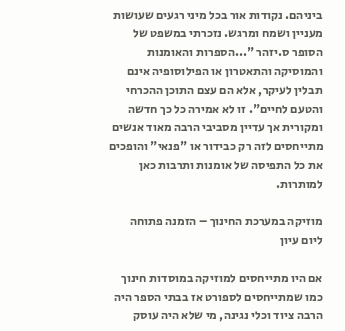ביניהם. נקודות אור בכל מיני רגעים שעושות מעניין ושמח ומרגש. נזכרתי במשפט של הסופר ס.יזהר "...הספרות והאומנות והמוסיקה והתאטרון או הפילוסופיה אינם תבלין לעיקר, אלא הם עצם התוכן ההכרחי והטעם לחיים". זו לא אמירה כל כך חדשה ומקורית אך עדיין מסביבי הרבה מאוד אנשים מתייחסים לזה רק כבידור או "פנאי" והופכים את כל התפיסה של אומנות ותרבות כאן למותרות.

מוזיקה במערכת החינוך – הזמנה פתוחה ליום עיון

אם היו מתייחסים למוזיקה במוסדות חינוך כמו שמתייחסים לספורט אז בבתי הספר היה הרבה ציוד וכלי נגינה, מי שלא היה עוסק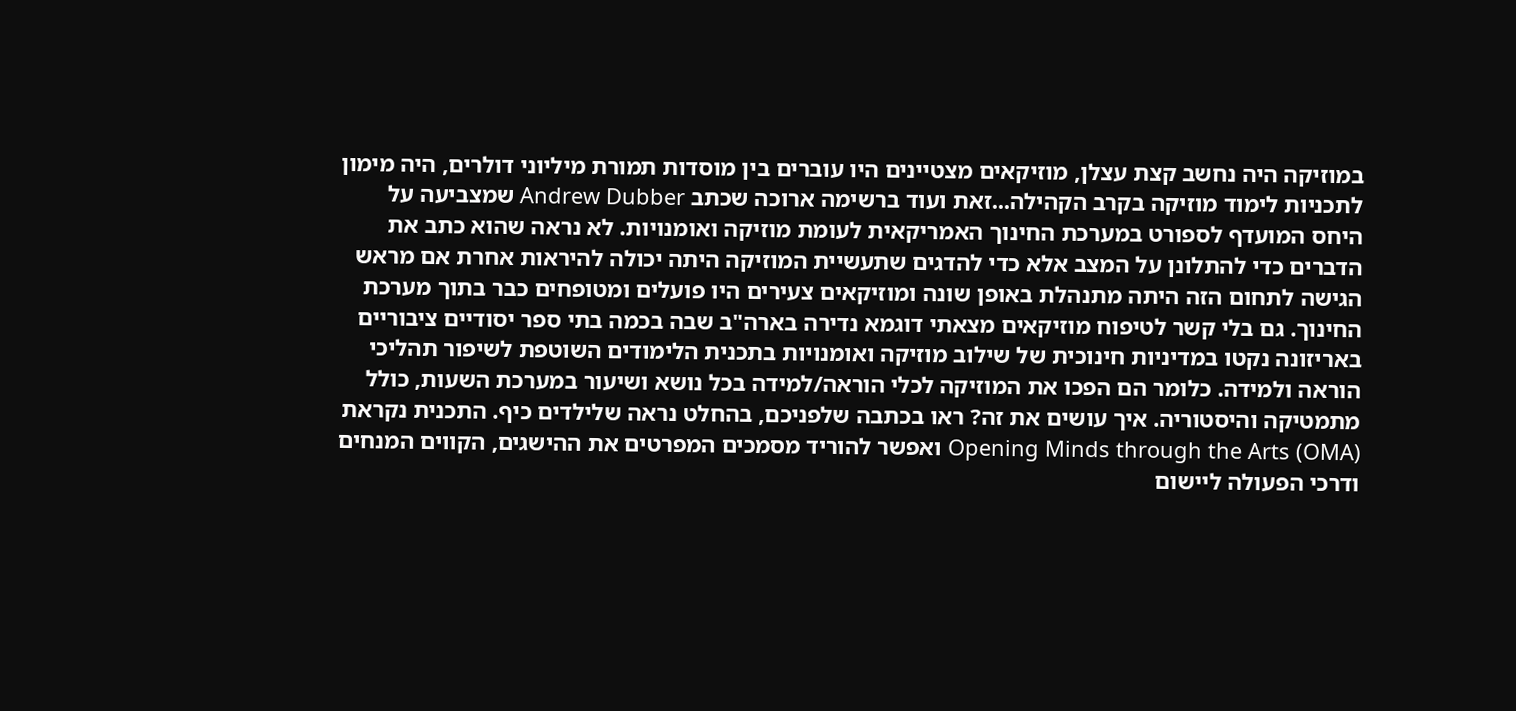במוזיקה היה נחשב קצת עצלן, מוזיקאים מצטיינים היו עוברים בין מוסדות תמורת מיליוני דולרים, היה מימון לתכניות לימוד מוזיקה בקרב הקהילה...זאת ועוד ברשימה ארוכה שכתב Andrew Dubber שמצביעה על היחס המועדף לספורט במערכת החינוך האמריקאית לעומת מוזיקה ואומנויות. לא נראה שהוא כתב את הדברים כדי להתלונן על המצב אלא כדי להדגים שתעשיית המוזיקה היתה יכולה להיראות אחרת אם מראש הגישה לתחום הזה היתה מתנהלת באופן שונה ומוזיקאים צעירים היו פועלים ומטופחים כבר בתוך מערכת החינוך. גם בלי קשר לטיפוח מוזיקאים מצאתי דוגמא נדירה בארה"ב שבה בכמה בתי ספר יסודיים ציבוריים באריזונה נקטו במדיניות חינוכית של שילוב מוזיקה ואומנויות בתכנית הלימודים השוטפת לשיפור תהליכי הוראה ולמידה. כלומר הם הפכו את המוזיקה לכלי הוראה/למידה בכל נושא ושיעור במערכת השעות, כולל מתמטיקה והיסטוריה. איך עושים את זה? ראו בכתבה שלפניכם, בהחלט נראה שלילדים כיף. התכנית נקראת Opening Minds through the Arts (OMA) ואפשר להוריד מסמכים המפרטים את ההישגים, הקווים המנחים ודרכי הפעולה ליישום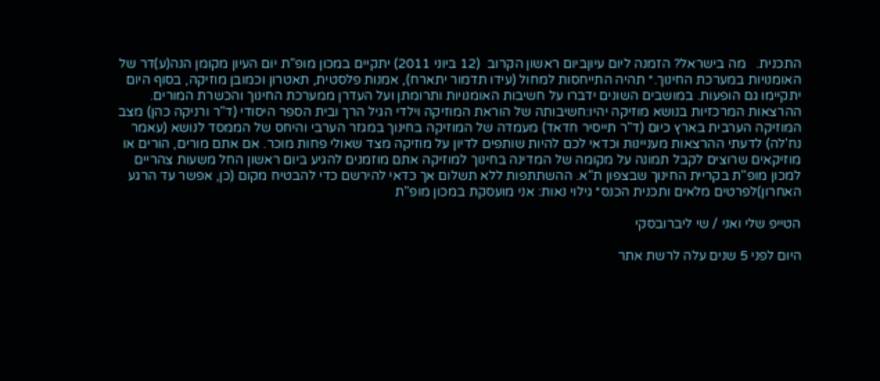התכנית.   מה בישראל? הזמנה ליום עיוןביום ראשון הקרוב  (12 ביוני 2011) יתקיים במכון מופ"ת יום העיון מקומן הנה(ע)דר של האומנויות במערכת החינוך.* תהיה התייחסות למחול (עידו תדמור יתארח), אמנות פלסטית, תאטרון וכמובן מוזיקה, בסוף היום יתקיימו גם הופעות. במושבים השונים ידברו על חשיבות האומנויות ותרומתן ועל העדרן ממערכת החינוך והכשרת המורים. ההרצאות המרכזיות בנושא מוזיקה יהיו:חשיבותה של הוראת המוזיקה וילדי הגיל הרך ובית הספר היסודי (ד"ר ורניקה כהן) מצב המוזיקה הערבית בארץ כיום (ד"ר תייסיר חדאד) מעמדה של המוזיקה בחינוך במגזר הערבי והיחס של הממסד לנושא (עאמר נח'לה) לדעתי ההרצאות מעניינות וכדאי לכם להיות שותפים לדיון על מוזיקה מצד שאולי פחות מוכר. אם אתם מורים, הורים או מוזיקאים שרוצים לקבל תמונה על מקומה של המדינה בחינוך למוזיקה אתם מוזמנים להגיע ביום ראשון החל משעות צהריים למכון מופ"ת בקריית החינוך שבצפון ת"א. ההשתתפות ללא תשלום אך כדאי להירשם כדי להבטיח מקום (כן, אפשר עד הרגע האחרון)לפרטים מלאים ותכנית הכנס* גילוי נאות: אני מועסקת במכון מופ"ת

הטייפ שלי ואני / שי ליברובסקי

היום לפני 5 שנים עלה לרשת אתר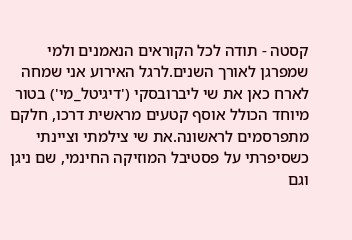קסטה - תודה לכל הקוראים הנאמנים ולמי שמפרגן לאורך השנים.לרגל האירוע אני שמחה לארח כאן את שי ליברובסקי ('דיגיטל_מי') בטור מיוחד הכולל אוסף קטעים מראשית דרכו, חלקם מתפרסמים לראשונה.את שי צילמתי וציינתי כשסיפרתי על פסטיבל המוזיקה החינמי, שם ניגן וגם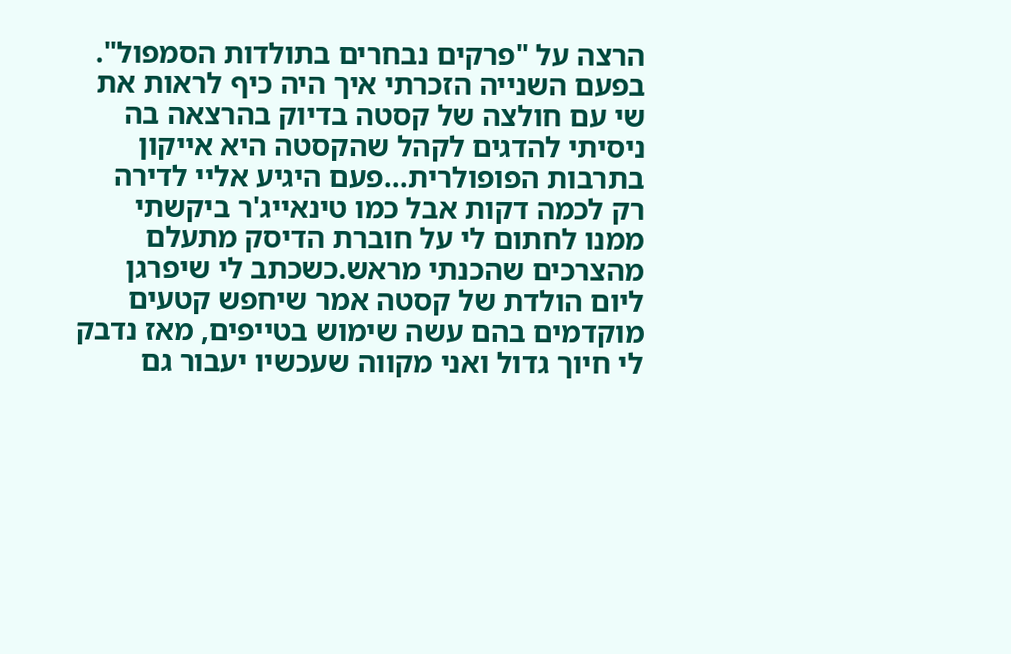הרצה על "פרקים נבחרים בתולדות הסמפול". בפעם השנייה הזכרתי איך היה כיף לראות את שי עם חולצה של קסטה בדיוק בהרצאה בה ניסיתי להדגים לקהל שהקסטה היא אייקון בתרבות הפופולרית...פעם היגיע אליי לדירה רק לכמה דקות אבל כמו טינאייג'ר ביקשתי ממנו לחתום לי על חוברת הדיסק מתעלם מהצרכים שהכנתי מראש.כשכתב לי שיפרגן ליום הולדת של קסטה אמר שיחפש קטעים מוקדמים בהם עשה שימוש בטייפים, מאז נדבק לי חיוך גדול ואני מקווה שעכשיו יעבור גם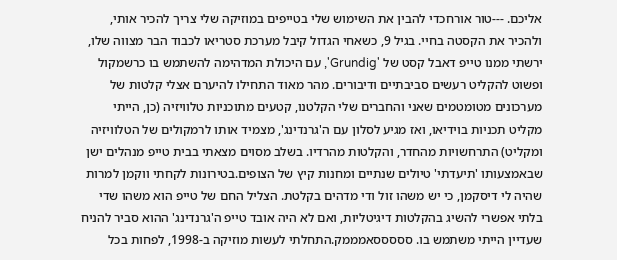אליכם. ---טור אורחכדי להבין את השימוש שלי בטייפים במוזיקה שלי צריך להכיר אותי, ולהכיר את הקסטה בחיי. בגיל 9, כשאחי הגדול קיבל מערכת סטריאו לכבוד הבר מצווה שלו, ירשתי ממנו טייפ דאבל קסט של 'Grundig', עם היכולת המדהימה להשתמש בו כרשמקול ופשוט להקליט רעשים סביבתיים ודיבורים. מהר מאוד התחילו להיערם אצלי קלטות של מערכונים מטומטמים שאני והחברים שלי הקלטנו, קטעים מתוכניות טלוויזיה (כן, הייתי מקליט תכניות בוידיאו, ואז מגיע לסלון עם ה'גרנדינג', מצמיד אותו לרמקולים של הטלוויזיה ומקליט) התרחשויות מהחדר, והקלטות מהרדיו. בשלב מסוים מצאתי בבית טייפ מנהלים ישן שבאמצעותו 'תיעדתי' טיולים שנתיים ומחנות קיץ של הצופים.בטירונות לקחתי ווקמן למרות שהיה לי דיסקמן, כי יש משהו זול ודי מדהים בקלטת. הצליל החם של טייפ הוא משהו שדי בלתי אפשרי להשיג בהקלטות דיגיטליות, ואם לא היה אובד טייפ ה'גרנדינג' ההוא סביר להניח שעדיין הייתי משתמש בו. סססססאמממק.התחלתי לעשות מוזיקה ב-1998, לפחות בכל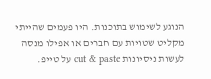הנוגע לשימוש בתוכנות. היו פעמים שהייתי מקליט שטויות עם חברים או אפילו מנסה לעשות ניסיונות cut & paste על טייפ.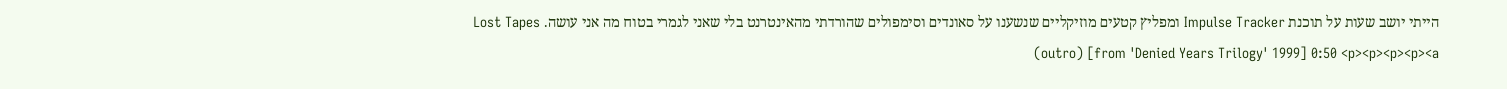הייתי יושב שעות על תוכנת Impulse Tracker ומפליץ קטעים מוזיקליים שנשענו על סאונדים וסימפולים שהורדתי מהאינטרנט בלי שאני לגמרי בטוח מה אני עושה. Lost Tapes (outro) [from 'Denied Years Trilogy' 1999] 0:50 <p><p><p><p><a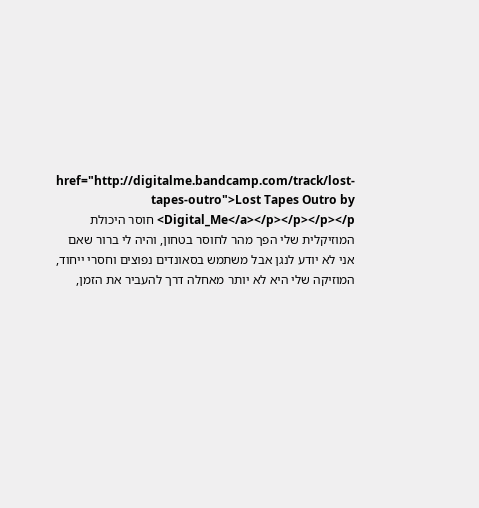href="http://digitalme.bandcamp.com/track/lost-tapes-outro">Lost Tapes Outro by Digital_Me</a></p></p></p></p> חוסר היכולת המוזיקלית שלי הפך מהר לחוסר בטחון, והיה לי ברור שאם אני לא יודע לנגן אבל משתמש בסאונדים נפוצים וחסרי ייחוד, המוזיקה שלי היא לא יותר מאחלה דרך להעביר את הזמן,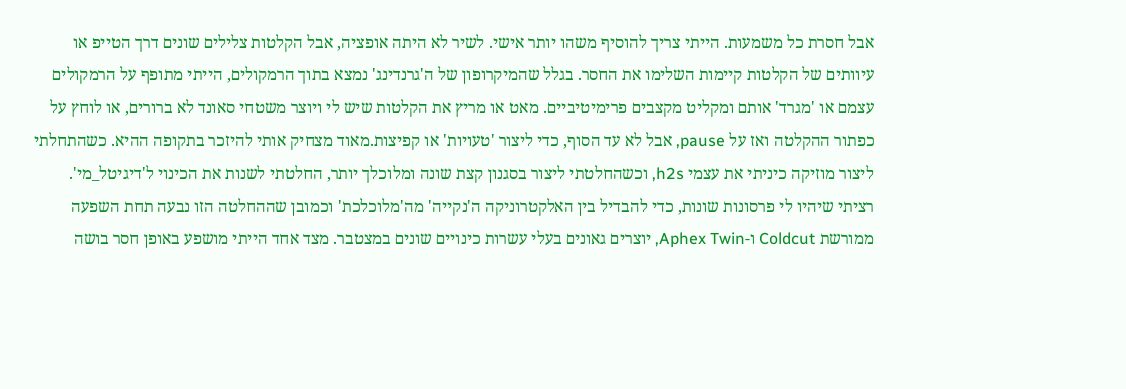אבל חסרת כל משמעות. הייתי צריך להוסיף משהו יותר אישי. לשיר לא היתה אופציה, אבל הקלטות צלילים שונים דרך הטייפ או עיוותים של הקלטות קיימות השלימו את החסר. בגלל שהמיקרופון של ה'גרנדינג' נמצא בתוך הרמקולים, הייתי מתופף על הרמקולים עצמם או 'מגרד' אותם ומקליט מקצבים פרימיטיביים. מאט או מריץ את הקלטות שיש לי ויוצר משטחי סאונד לא ברורים, או לוחץ על כפתור ההקלטה ואז על pause, אבל לא עד הסוף, כדי ליצור 'טעויות' או קפיצות.מאוד מצחיק אותי להיזכר בתקופה ההיא. כשהתחלתי ליצור מוזיקה כיניתי את עצמי h2s, וכשהחלטתי ליצור בסגנון קצת שונה ומלוכלך יותר, החלטתי לשנות את הכינוי ל'דיגיטל_מי'. רציתי שיהיו לי פרסונות שונות, כדי להבדיל בין האלקטרוניקה ה'נקייה' מה'מלוכלכת' וכמובן שההחלטה הזו נבעה תחת השפעה ממורשת Coldcut ו-Aphex Twin, יוצרים גאונים בעלי עשרות כינויים שונים במצטבר. מצד אחד הייתי מושפע באופן חסר בושה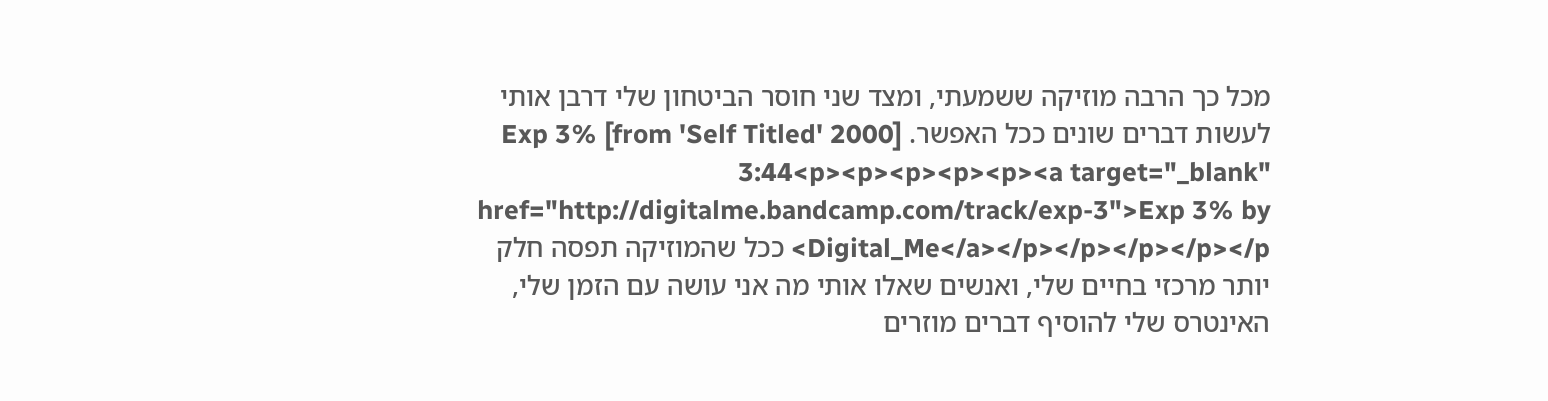מכל כך הרבה מוזיקה ששמעתי, ומצד שני חוסר הביטחון שלי דרבן אותי לעשות דברים שונים ככל האפשר. Exp 3% [from 'Self Titled' 2000] 3:44<p><p><p><p><p><a target="_blank" href="http://digitalme.bandcamp.com/track/exp-3">Exp 3% by Digital_Me</a></p></p></p></p></p> ככל שהמוזיקה תפסה חלק יותר מרכזי בחיים שלי, ואנשים שאלו אותי מה אני עושה עם הזמן שלי, האינטרס שלי להוסיף דברים מוזרים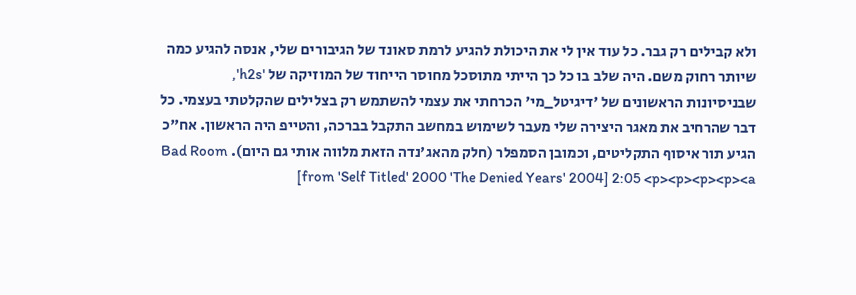ולא קבילים רק גבר. כל עוד אין לי את היכולת להגיע לרמת סאונד של הגיבורים שלי, אנסה להגיע כמה שיותר רחוק משם. היה שלב בו כל כך הייתי מתוסכל מחוסר הייחוד של המוזיקה של 'h2s', שבניסיונות הראשונים של 'דיגיטל_מי' הכרחתי את עצמי להשתמש רק בצלילים שהקלטתי בעצמי. כל דבר שהרחיב את מאגר היצירה שלי מעבר לשימוש במחשב התקבל בברכה, והטייפ היה הראשון. אח"כ הגיע תור איסוף התקליטים, וכמובן הסמפלר (חלק מהאג'נדה הזאת מלווה אותי גם היום). Bad Room [from 'Self Titled' 2000 'The Denied Years' 2004] 2:05 <p><p><p><p><a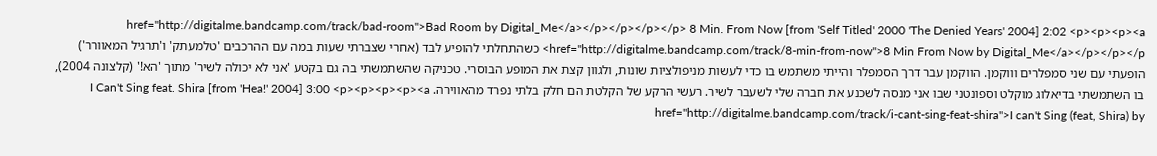href="http://digitalme.bandcamp.com/track/bad-room">Bad Room by Digital_Me</a></p></p></p></p> 8 Min. From Now [from 'Self Titled' 2000 'The Denied Years' 2004] 2:02 <p><p><p><a href="http://digitalme.bandcamp.com/track/8-min-from-now">8 Min From Now by Digital_Me</a></p></p></p> כשהתחלתי להופיע לבד (אחרי שצברתי שעות במה עם ההרכבים 'טלמעתק' ו'תרגיל המאוורר') הופעתי עם שני סמפלרים וווקמן. הווקמן עבר דרך הסמפלר והייתי משתמש בו כדי לעשות מניפולציות שונות, ולגוון קצת את המופע הבוסרי. טכניקה שהשתמשתי בה גם בקטע 'אני לא יכולה לשיר' מתוך 'הא!' (קלצונה 2004), בו השתמשתי בדיאלוג מוקלט וספונטני שבו אני מנסה לשכנע את חברה שלי לשעבר לשיר. רעשי הרקע של הקלטת הם חלק בלתי נפרד מהאווירה. I Can't Sing feat. Shira [from 'Hea!' 2004] 3:00 <p><p><p><p><a href="http://digitalme.bandcamp.com/track/i-cant-sing-feat-shira">I can't Sing (feat, Shira) by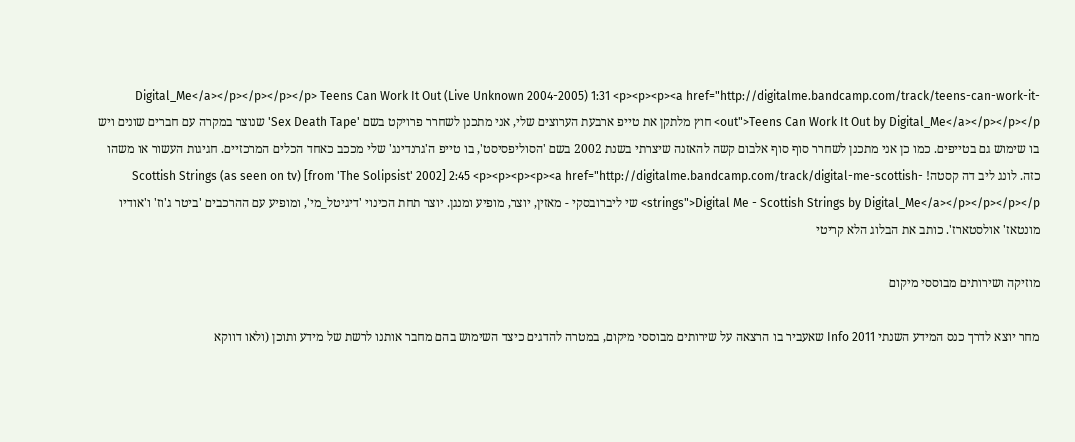Digital_Me</a></p></p></p></p> Teens Can Work It Out (Live Unknown 2004-2005) 1:31 <p><p><p><a href="http://digitalme.bandcamp.com/track/teens-can-work-it-out">Teens Can Work It Out by Digital_Me</a></p></p></p> חוץ מלתקן את טייפ ארבעת הערוצים שלי, אני מתכנן לשחרר פרויקט בשם 'Sex Death Tape' שנוצר במקרה עם חברים שונים ויש בו שימוש גם בטייפים. כמו כן אני מתכנן לשחרר סוף סוף אלבום קשה להאזנה שיצרתי בשנת 2002 בשם 'הסוליפסיסט', בו טייפ ה'גרנדינג' שלי מככב כאחד הכלים המרכזיים. חגיגות העשור או משהו כזה. לונג ליב דה קסטה! Scottish Strings (as seen on tv) [from 'The Solipsist' 2002] 2:45 <p><p><p><p><a href="http://digitalme.bandcamp.com/track/digital-me-scottish-strings">Digital Me - Scottish Strings by Digital_Me</a></p></p></p></p> שי ליברובסקי - מאזין, יוצר, מופיע ומנגן. יוצר תחת הכינוי 'דיגיטל_מי', ומופיע עם ההרכבים 'ביטר ג'וז' ו'אודיו מונטאז' אולסטארז'. כותב את הבלוג הלא קריטי

מוזיקה ושירותים מבוססי מיקום

מחר יוצא לדרך כנס המידע השנתי Info 2011 שאעביר בו הרצאה על שירותים מבוססי מיקום, במטרה להדגים כיצד השימוש בהם מחבר אותנו לרשת של מידע ותוכן (ולאו דווקא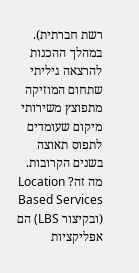רשת חברתית). במהלך ההכנות להרצאה גיליתי שתחום המוזיקה מתפוצץ משירותי מיקום שעומדים לתפוס תאוצה בשנים הקרובות. מה זה? Location Based Services (ובקיצור LBS) הם אפליקציות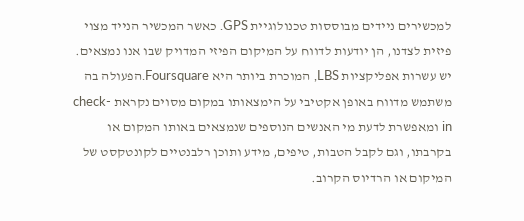למכשירים ניידים מבוססות טכנולוגיית GPS. כאשר המכשיר הנייד מצוי פיזית לצדנו, הן יודעות לדווח על המיקום הפיזי המדויק שבו אנו נמצאים. יש עשרות אפליקציות LBS, המוכרת ביותר היא Foursquare.הפעולה בה משתמש מדווח באופן אקטיבי על הימצאותו במקום מסוים נקראת check-in ומאפשרת לדעת מי האנשים הנוספים שנמצאים באותו המקום או בקרבתו, וגם לקבל הטבות, טיפים, מידע ותוכן רלבנטיים לקונטקסט של המיקום או הרדיוס הקרוב.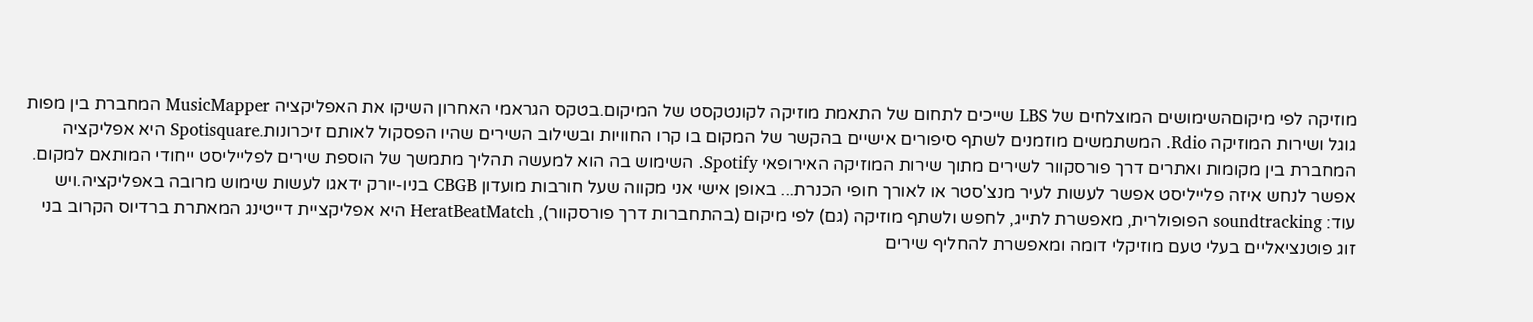מוזיקה לפי מיקוםהשימושים המוצלחים של LBS שייכים לתחום של התאמת מוזיקה לקונטקסט של המיקום.בטקס הגראמי האחרון השיקו את האפליקציה MusicMapper המחברת בין מפות גוגל ושירות המוזיקה Rdio. המשתמשים מוזמנים לשתף סיפורים אישיים בהקשר של המקום בו קרו החוויות ובשילוב השירים שהיו הפסקול לאותם זיכרונות.Spotisquare היא אפליקציה המחברת בין מקומות ואתרים דרך פורסקוור לשירים מתוך שירות המוזיקה האירופאי Spotify. השימוש בה הוא למעשה תהליך מתמשך של הוספת שירים לפלייליסט ייחודי המותאם למקום. אפשר לנחש איזה פלייליסט אפשר לעשות לעיר מנצ'סטר או לאורך חופי הכנרת... באופן אישי אני מקווה שעל חורבות מועדון CBGB בניו-יורק ידאגו לעשות שימוש מרובה באפליקציה.ויש עוד: soundtracking הפופולרית, מאפשרת לתייג, לחפש ולשתף מוזיקה (גם) לפי מיקום (בהתחברות דרך פורסקוור), HeratBeatMatch היא אפליקציית דייטינג המאתרת ברדיוס הקרוב בני זוג פוטנציאליים בעלי טעם מוזיקלי דומה ומאפשרת להחליף שירים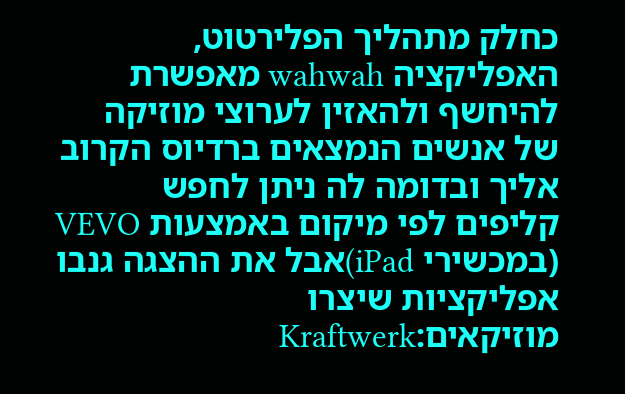כחלק מתהליך הפלירטוט, האפליקציה wahwah מאפשרת להיחשף ולהאזין לערוצי מוזיקה של אנשים הנמצאים ברדיוס הקרוב אליך ובדומה לה ניתן לחפש קליפים לפי מיקום באמצעות VEVO (במכשירי iPad)אבל את ההצגה גנבו אפליקציות שיצרו מוזיקאים:Kraftwerk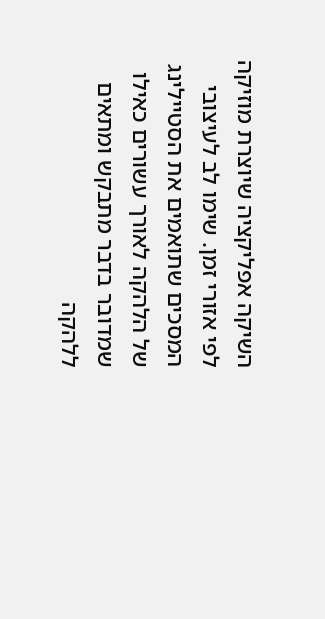השיקה אפליקציה שיוצרת מוזיקה לפי אזורי זמן. שימו לב לעיצובי המסכים שתואמים את הסטיילינג של הלהקה לאורך עשורים כאילו שמדובר בדבר מתבקש ומתאים ללהקה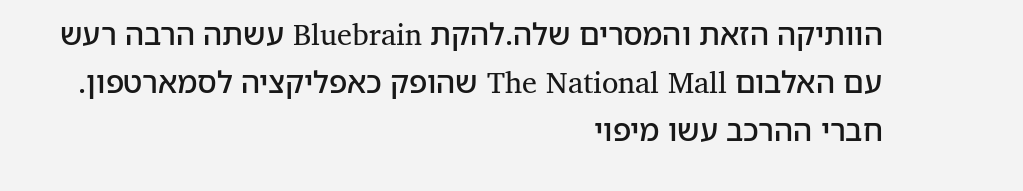הוותיקה הזאת והמסרים שלה.להקת Bluebrain עשתה הרבה רעש עם האלבום The National Mall שהופק כאפליקציה לסמארטפון. חברי ההרכב עשו מיפוי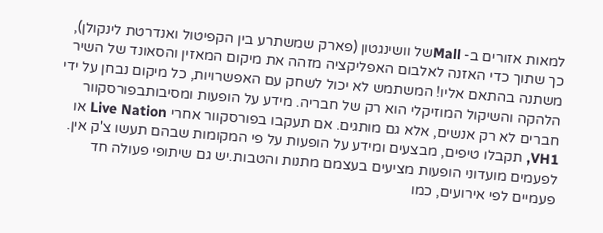למאות אזורים ב- Mallשל וושינגטון (פארק שמשתרע בין הקפיטול ואנדרטת לינקולן), כך שתוך כדי האזנה לאלבום האפליקציה מזהה את מיקום המאזין והסאונד של השיר משתנה בהתאם אליו! המשתמש לא יכול לשחק עם האפשרויות, כל מיקום נבחן על ידי הלהקה והשיקול המוזיקלי הוא רק של חבריה. מידע על הופעות ומסיבותבפורסקוור חברים לא רק אנשים, אלא גם מותגים. אם תעקבו בפורסקוור אחרי Live Nation או VH1, תקבלו טיפים, מבצעים ומידע על הופעות על פי המקומות שבהם תעשו צ'ק אין. לפעמים מועדוני הופעות מציעים בעצמם מתנות והטבות.יש גם שיתופי פעולה חד פעמיים לפי אירועים, כמו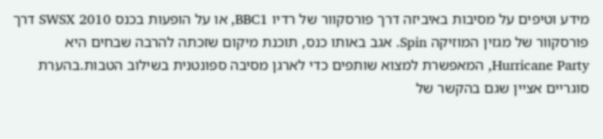מידע וטיפים על מסיבות באיביזה דרך פורסקוור של רדיו BBC1, או על הופעות בכנס SWSX 2010 דרך פורסקוור של מגזין המוזיקה Spin. אגב באותו כנס, תוכנת מיקום שזכתה להרבה שבחים היא Hurricane Party, המאפשרת למצוא שותפים כדי לארגן מסיבה ספונטנית בשילוב הטבות.בהערת סוגריים אציין שגם בהקשר של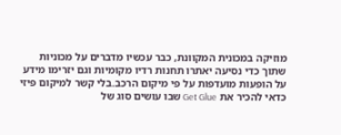מוזיקה במכונית המקוונת, כבר עכשיו מדברים על מכוניות שתוך כדי נסיעה יאתרו תחנות רדיו מקומיות וגם יזרימו מידע על הופעות מועדפות על פי מיקום הרכב.בלי קשר למיקום פיזי כדאי להכיר את Get Glue שבו עושים סוג של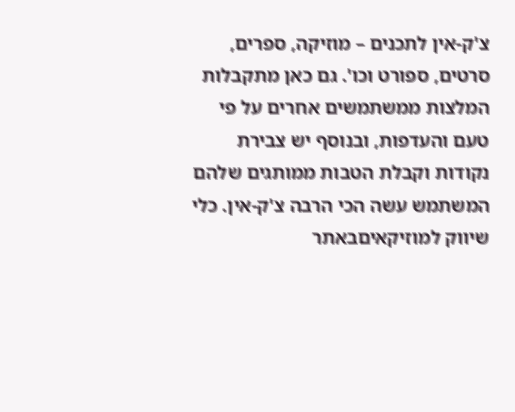צ'ק-אין לתכנים – מוזיקה, ספרים, סרטים, ספורט וכו'. גם כאן מתקבלות המלצות ממשתמשים אחרים על פי טעם והעדפות, ובנוסף יש צבירת נקודות וקבלת הטבות ממותגים שלהם המשתמש עשה הכי הרבה צ'ק-אין. כלי שיווק למוזיקאיםבאתר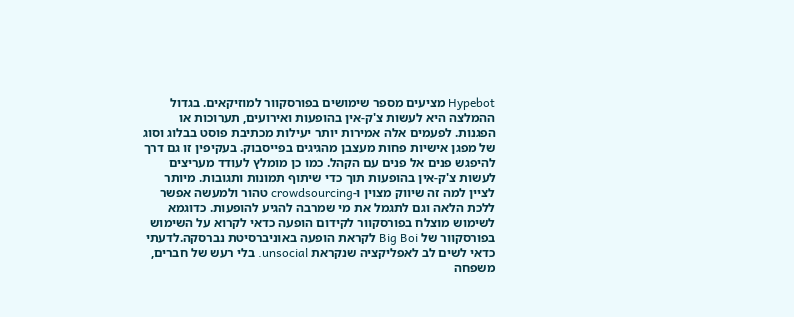Hypebot מציעים מספר שימושים בפורסקוור למוזיקאים. בגדול ההמלצה היא לעשות צ'ק-אין בהופעות ואירועים, תערוכות או הפגנות. לפעמים אלה אמירות יותר יעילות מכתיבת פוסט בבלוג וסוג של מפגן אישיות פחות מעצבן מהגיגים בפייסבוק. בעקיפין זו גם דרך להיפגש פנים אל פנים עם הקהל. כמו כן מומלץ לעודד מעריצים לעשות צ'ק-אין בהופעות תוך כדי שיתוף תמונות ותגובות. מיותר לציין למה זה שיווק מצוין ו-crowdsourcing טהור ולמעשה אפשר ללכת הלאה וגם לתגמל את מי שמרבה להגיע להופעות. כדוגמא לשימוש מוצלח בפורסקוור לקידום הופעה כדאי לקרוא על השימוש בפורסקוור של Big Boi לקראת הופעה באוניברסיטת נברסקה.לדעתי כדאי לשים לב לאפליקציה שנקראת unsocial. בלי רעש של חברים, משפחה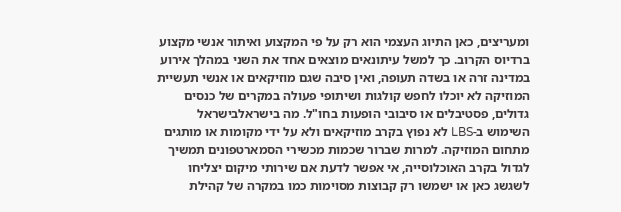ומעריצים, כאן התיוג העצמי הוא רק על פי המקצוע ואיתור אנשי מקצוע ברדיוס הקרוב. כך למשל עיתונאים מוצאים אחד את השני במהלך אירוע במדינה זרה או בשדה תעופה, ואין סיבה שגם מוזיקאים או אנשי תעשיית המוזיקה לא יוכלו לחפש קולגות ושיתופי פעולה במקרים של כנסים גדולים, פסטיבלים או סיבובי הופעות בחו"ל. מה בישראלבישראל השימוש ב-LBS לא נפוץ בקרב מוזיקאים ולא על ידי מקומות או מותגים מתחום המוזיקה. למרות שברור שכמות מכשירי הסמארטפונים תמשיך לגדול בקרב האוכלוסייה, אי אפשר לדעת אם שירותי מיקום יצליחו לשגשג כאן או ישמשו רק קבוצות מסוימות כמו במקרה של קהילת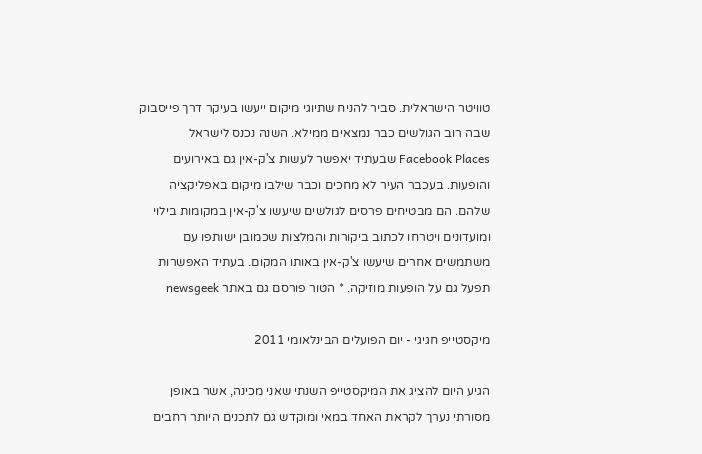טוויטר הישראלית. סביר להניח שתיוגי מיקום ייעשו בעיקר דרך פייסבוק שבה רוב הגולשים כבר נמצאים ממילא. השנה נכנס לישראל Facebook Places שבעתיד יאפשר לעשות צ'ק-אין גם באירועים והופעות. בעכבר העיר לא מחכים וכבר שילבו מיקום באפליקציה שלהם. הם מבטיחים פרסים לגולשים שיעשו צ'ק-אין במקומות בילוי ומועדונים ויטרחו לכתוב ביקורות והמלצות שכמובן ישותפו עם משתמשים אחרים שיעשו צ'ק-אין באותו המקום. בעתיד האפשרות תפעל גם על הופעות מוזיקה. * הטור פורסם גם באתר newsgeek

מיקסטייפ חגיגי - יום הפועלים הבינלאומי 2011

הגיע היום להציג את המיקסטייפ השנתי שאני מכינה, אשר באופן מסורתי נערך לקראת האחד במאי ומוקדש גם לתכנים היותר רחבים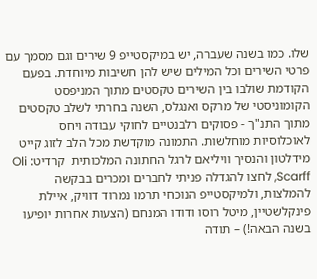שלו. כמו בשנה שעברה, יש במיקסטייפ 9 שירים וגם מסמך עם פרטי השירים וכל המילים שיש להן חשיבות מיוחדת. בפעם הקודמת שולבו בין השירים טקסטים מתוך המניפסט הקומוניסטי של מרקס ואנגלס, השנה בחרתי לשלב טקסטים מתוך התנ"ך - פסוקים רלבנטיים לחוקי עבודה ויחס לאוכלוסיות מוחלשות. התמונה מוקדשת מכל הלב לזוג קייט מידלטון והנסיך וויליאם לרגל החתונה המלכותית  קרדיט: Oli Scarff, לחצו להגדלה פניתי לחברים ומכרים בבקשה להמלצות, ולמיקסטייפ הנוכחי תרמו נמרוד דוויק, איילת פינקלשטיין, מיטל רוסו ודודו המנחם (הצעות אחרות יופיעו בשנה הבאה!) – תודה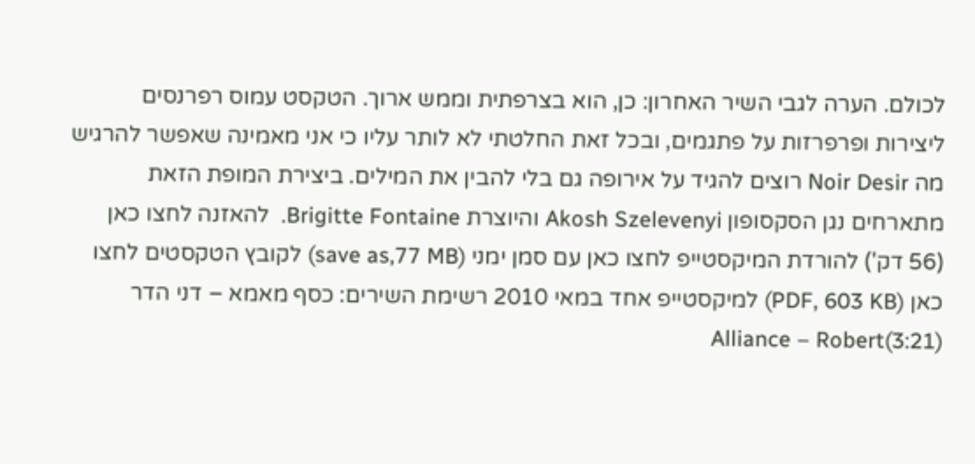לכולם. הערה לגבי השיר האחרון: כן, הוא בצרפתית וממש ארוך. הטקסט עמוס רפרנסים ליצירות ופרפרזות על פתגמים, ובכל זאת החלטתי לא לותר עליו כי אני מאמינה שאפשר להרגיש מה Noir Desir רוצים להגיד על אירופה גם בלי להבין את המילים. ביצירת המופת הזאת מתארחים נגן הסקסופון Akosh Szelevenyi והיוצרת Brigitte Fontaine.  להאזנה לחצו כאן (56 דק') להורדת המיקסטייפ לחצו כאן עם סמן ימני (save as,77 MB) לקובץ הטקסטים לחצו כאן (PDF, 603 KB) למיקסטייפ אחד במאי 2010 רשימת השירים: כסף מאמא – דני הדר (3:21)Alliance – Robert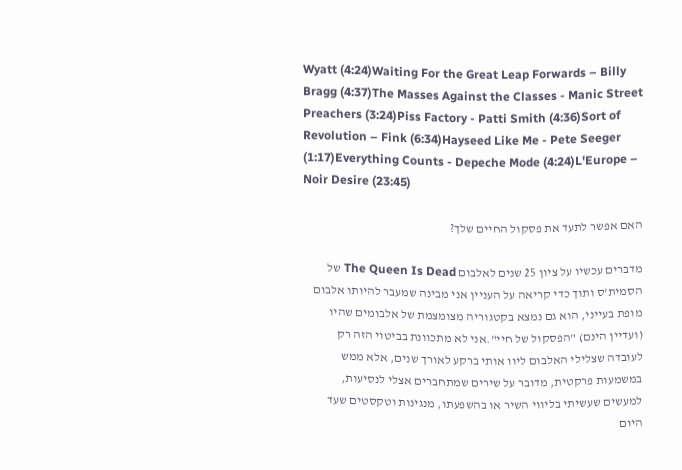Wyatt (4:24)Waiting For the Great Leap Forwards – Billy Bragg (4:37)The Masses Against the Classes - Manic Street Preachers (3:24)Piss Factory - Patti Smith (4:36)Sort of Revolution – Fink (6:34)Hayseed Like Me - Pete Seeger (1:17)Everything Counts - Depeche Mode (4:24)L'Europe – Noir Desire (23:45)

האם אפשר לתעד את פסקול החיים שלך?

מדברים עכשיו על ציון 25 שנים לאלבום The Queen Is Dead של הסמית'ס ותוך כדי קריאה על העניין אני מבינה שמעבר להיותו אלבום מופת בעייני, הוא גם נמצא בקטגוריה מצומצמת של אלבומים שהיו (ועדיין הינם) "הפסקול של חיי".אני לא מתכוונת בביטוי הזה רק לעובדה שצלילי האלבום ליוו אותי ברקע לאורך שנים, אלא ממש במשמעות פרקטית, מדובר על שירים שמתחברים אצלי לנסיעות, למעשים שעשיתי בליווי השיר או בהשפעתו, מנגינות וטקסטים שעד היום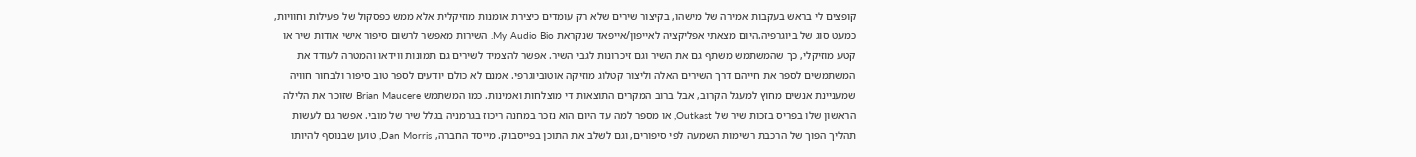קופצים לי בראש בעקבות אמירה של מישהו, בקיצור שירים שלא רק עומדים כיצירת אומנות מוזיקלית אלא ממש כפסקול של פעילות וחוויות, כמעט סוג של ביוגרפיה.היום מצאתי אפליקציה לאייפון/אייפאד שנקראת My Audio Bio. השירות מאפשר לרשום סיפור אישי אודות שיר או קטע מוזיקלי, כך שהמשתמש משתף גם את השיר וגם זיכרונות לגבי השיר. אפשר להצמיד לשירים גם תמונות ווידאו והמטרה לעודד את המשתמשים לספר את חייהם דרך השירים האלה וליצור קטלוג מוזיקה אוטוביוגרפי. אמנם לא כולם יודעים לספר טוב סיפור ולבחור חוויה שמעניינת אנשים מחוץ למעגל הקרוב, אבל ברוב המקרים התוצאות די מוצלחות ואמינות. כמו המשתמש Brian Maucere שזוכר את הלילה הראשון שלו בפריס בזכות שיר של Outkast, או מספר למה עד היום הוא נזכר במחנה ריכוז בגרמניה בגלל שיר של מובי. אפשר גם לעשות תהליך הפוך של הרכבת רשימות השמעה לפי סיפורים, וגם לשלב את התוכן בפייסבוק. מייסד החברה, Dan Morris, טוען שבנוסף להיותו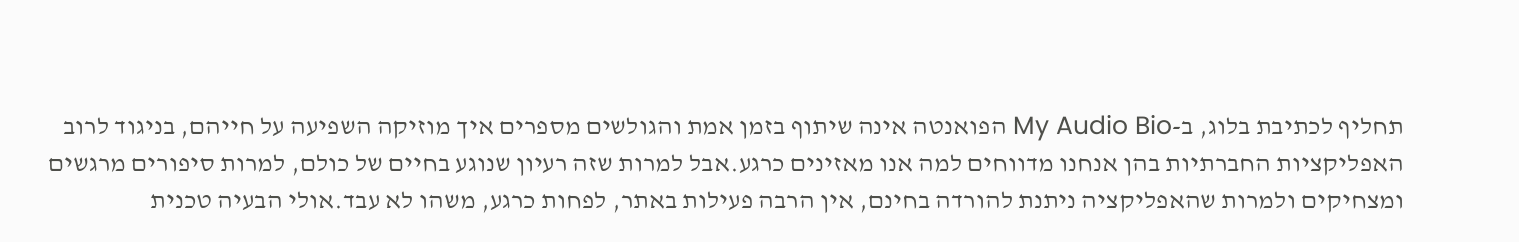תחליף לכתיבת בלוג, ב-My Audio Bio הפואנטה אינה שיתוף בזמן אמת והגולשים מספרים איך מוזיקה השפיעה על חייהם, בניגוד לרוב האפליקציות החברתיות בהן אנחנו מדווחים למה אנו מאזינים כרגע.אבל למרות שזה רעיון שנוגע בחיים של כולם, למרות סיפורים מרגשים ומצחיקים ולמרות שהאפליקציה ניתנת להורדה בחינם, אין הרבה פעילות באתר, לפחות כרגע, משהו לא עבד.אולי הבעיה טכנית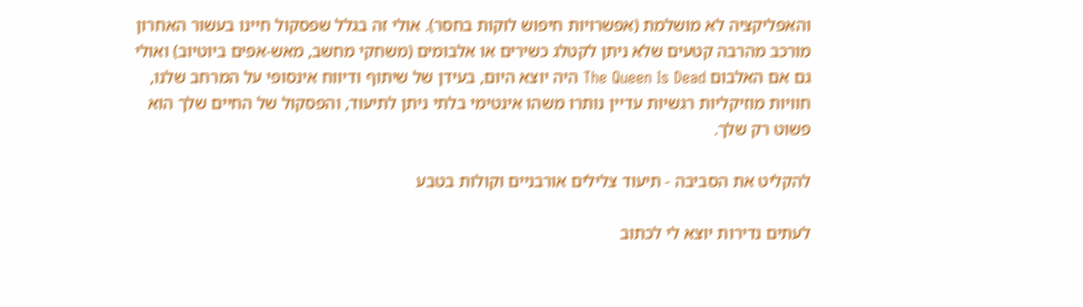והאפליקציה לא מושלמת (אפשרויות חיפוש לוקות בחסר). אולי זה בגלל שפסקול חיינו בעשור האחרון מורכב מהרבה קטעים שלא ניתן לקטלג כשירים או אלבומים (משחקי מחשב, מאש-אפים ביוטיוב) ואולי גם אם האלבום The Queen Is Dead היה יוצא היום, בעידן של שיתוף ודיווח אינסופי על המרחב שלנו, חוויות מוזיקליות רגשיות עדיין נותרו משהו אינטימי בלתי ניתן לתיעוד, והפסקול של החיים שלך הוא פשוט רק שלך.

להקליט את הסביבה - תיעוד צלילים אורבניים וקולות בטבע

לעתים נדירות יוצא לי לכתוב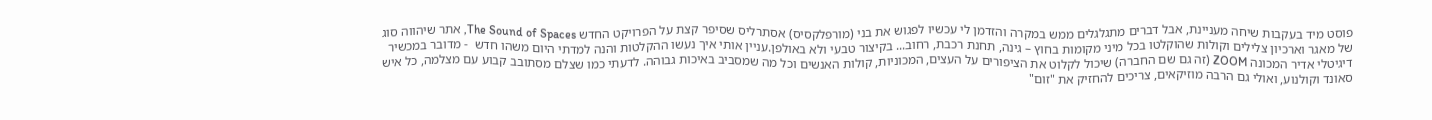פוסט מיד בעקבות שיחה מעניינת, אבל דברים מתגלגלים ממש במקרה והזדמן לי עכשיו לפגוש את בני (מורפלקסיס) אסתרליס שסיפר קצת על הפרויקט החדש The Sound of Spaces, אתר שיהווה סוג של מאגר וארכיון צלילים וקולות שהוקלטו בכל מיני מקומות בחוץ – גינה, תחנת רכבת, רחוב... בקיצור טבעי ולא באולפן.עניין אותי איך נעשו ההקלטות והנה למדתי היום משהו חדש  - מדובר במכשיר דיגיטלי אדיר המכונה ZOOM (זה גם שם החברה) שיכול לקלוט את הציפורים על העצים, המכוניות, קולות האנשים וכל מה שמסביב באיכות גבוהה. לדעתי כמו שצלם מסתובב קבוע עם מצלמה, כל איש סאונד וקולנוע, ואולי גם הרבה מוזיקאים, צריכים להחזיק את "זום"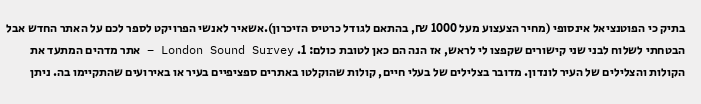בתיק כי הפוטנציאל אינסופי (מחיר הצעצוע מעל 1000 ₪, בהתאם לגודל כרטיס הזיכרון).אשאיר לאנשי הפרויקט לספר לכם על האתר החדש אבל הבטחתי לשלוח לבני שני קישורים שקפצו לי לראש, אז הנה הם כאן לטובת כולם: 1. London Sound Survey – אתר מדהים המתעד את הקולות והצלילים של העיר לונדון. מדובר בצלילים של בעלי חיים, קולות שהוקלטו באתרים ספציפיים בעיר או באירועים שהתקיימו בה. ניתן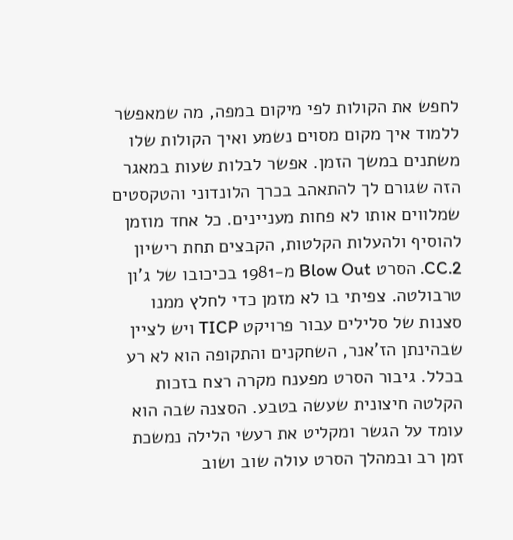לחפש את הקולות לפי מיקום במפה, מה שמאפשר ללמוד איך מקום מסוים נשמע ואיך הקולות שלו משתנים במשך הזמן. אפשר לבלות שעות במאגר הזה שגורם לך להתאהב בכרך הלונדוני והטקסטים שמלווים אותו לא פחות מעניינים. כל אחד מוזמן להוסיף ולהעלות הקלטות, הקבצים תחת רישיון CC.2. הסרט Blow Out מ-1981 בכיכובו של ג'ון טרבולטה. צפיתי בו לא מזמן כדי לחלץ ממנו סצנות של סלילים עבור פרויקט TICP ויש לציין שבהינתן הז'אנר, השחקנים והתקופה הוא לא רע בכלל. גיבור הסרט מפענח מקרה רצח בזכות הקלטה חיצונית שעשה בטבע. הסצנה שבה הוא עומד על הגשר ומקליט את רעשי הלילה נמשכת זמן רב ובמהלך הסרט עולה שוב ושוב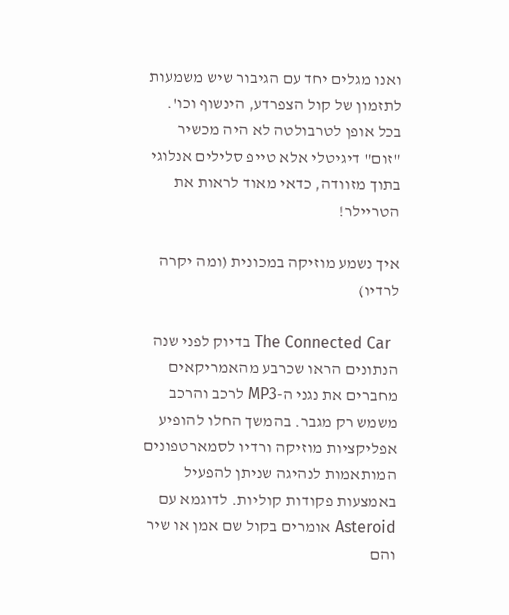ואנו מגלים יחד עם הגיבור שיש משמעות לתזמון של קול הצפרדע, הינשוף וכו'. בכל אופן לטרבולטה לא היה מכשיר "זום" דיגיטלי אלא טייפ סלילים אנלוגי בתוך מזוודה, כדאי מאוד לראות את הטריילר!

איך נשמע מוזיקה במכונית (ומה יקרה לרדיו)

  The Connected Car בדיוק לפני שנה הנתונים הראו שכרבע מהאמריקאים מחברים את נגני ה-MP3 לרכב והרכב משמש רק מגבר. בהמשך החלו להופיע אפליקציות מוזיקה ורדיו לסמארטפונים המותאמות לנהיגה שניתן להפעיל באמצעות פקודות קוליות. לדוגמא עם Asteroid אומרים בקול שם אמן או שיר והם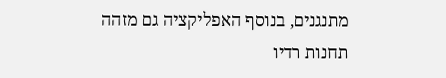מתנגנים, בנוסף האפליקציה גם מזהה תחנות רדיו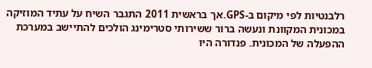רלבנטיות לפי מיקום ב-GPS.אך בראשית 2011 התגבר השיח על עתיד המוזיקה במכונית המקוונת ונעשה ברור ששירותי סטרימינג הולכים להתיישב במערכת ההפעלה של המכונית. פנדורה היו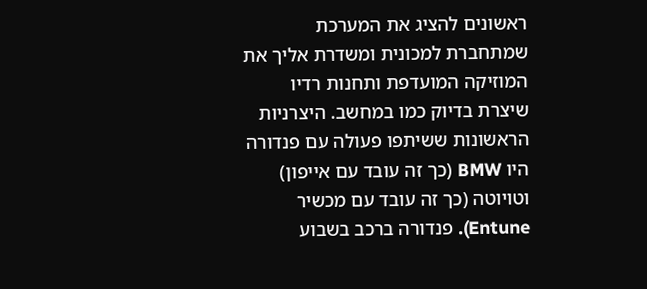ראשונים להציג את המערכת שמתחברת למכונית ומשדרת אליך את המוזיקה המועדפת ותחנות רדיו שיצרת בדיוק כמו במחשב. היצרניות הראשונות ששיתפו פעולה עם פנדורה היו BMW (כך זה עובד עם אייפון) וטויוטה (כך זה עובד עם מכשיר Entune). פנדורה ברכב בשבוע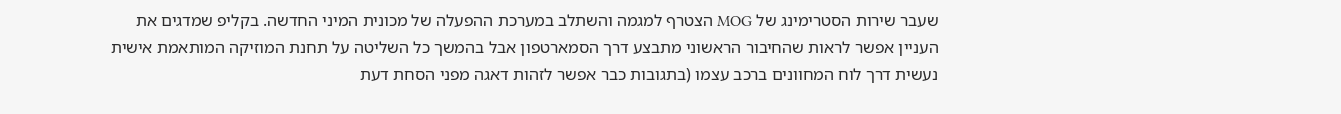שעבר שירות הסטרימינג של MOG הצטרף למגמה והשתלב במערכת ההפעלה של מכונית המיני החדשה. בקליפ שמדגים את העניין אפשר לראות שהחיבור הראשוני מתבצע דרך הסמארטפון אבל בהמשך כל השליטה על תחנת המוזיקה המותאמת אישית נעשית דרך לוח המחוונים ברכב עצמו (בתגובות כבר אפשר לזהות דאגה מפני הסחת דעת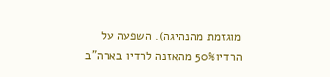מוגזמת מהנהיגה). השפעה על הרדיו50% מהאזנה לרדיו בארה"ב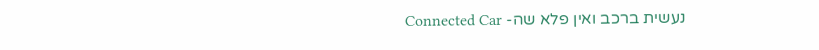נעשית ברכב ואין פלא שה- Connected Car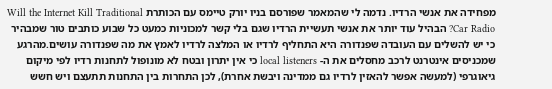מפחידה את אנשי הרדיו. נדמה לי שהמאמר שפורסם בניו יורק טיימס עם הכותרת Will the Internet Kill Traditional Car Radio? הבהיל עוד יותר את אנשי תעשיית הרדיו שגם בלי קשר למכוניות כמעט כל שבוע כותבים טור שמבהיר כי יש להשלים עם העובדה שפנדורה היא התחליף לרדיו או המלצה לרדיו לאמץ את מה שפנדורה עושים.מהרגע שמכניסים אינטרנט לרכב מחסלים את ה- local listeners כי אין יתרון ובטח לא מונופול לתחנות רדיו לפי מיקום גיאוגרפי (למעשה אפשר להאזין לרדיו גם ממדינה ויבשת אחרת), לכן התחרות בין התחנות תתעצם ויש חשש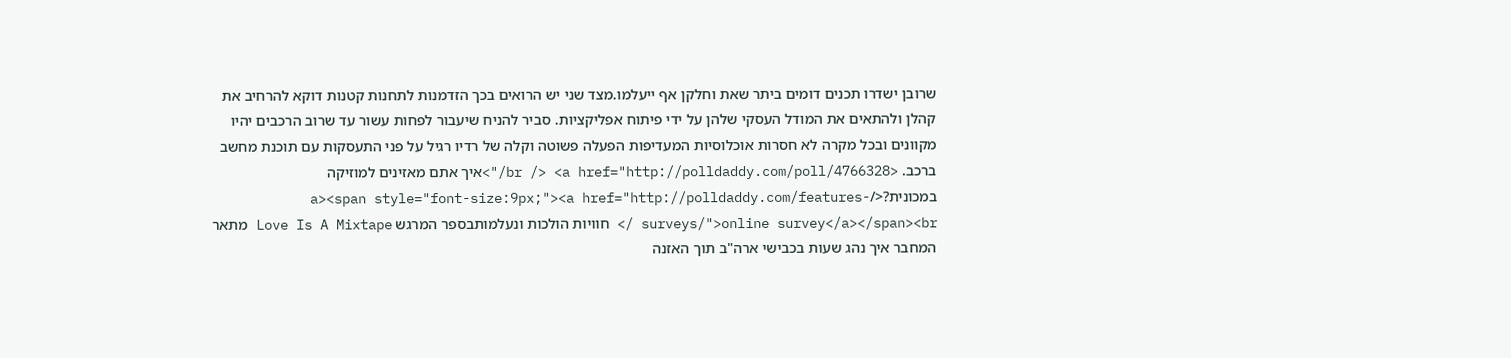שרובן ישדרו תכנים דומים ביתר שאת וחלקן אף ייעלמו.מצד שני יש הרואים בכך הזדמנות לתחנות קטנות דוקא להרחיב את קהלן ולהתאים את המודל העסקי שלהן על ידי פיתוח אפליקציות. סביר להניח שיעבור לפחות עשור עד שרוב הרכבים יהיו מקוונים ובכל מקרה לא חסרות אוכלוסיות המעדיפות הפעלה פשוטה וקלה של רדיו רגיל על פני התעסקות עם תוכנת מחשב ברכב. <br /> <a href="http://polldaddy.com/poll/4766328/">איך אתם מאזינים למוזיקה במכונית?</a><span style="font-size:9px;"><a href="http://polldaddy.com/features-surveys/">online survey</a></span><br /> חוויות הולכות ונעלמותבספר המרגש Love Is A Mixtape מתאר המחבר איך נהג שעות בכבישי ארה"ב תוך האזנה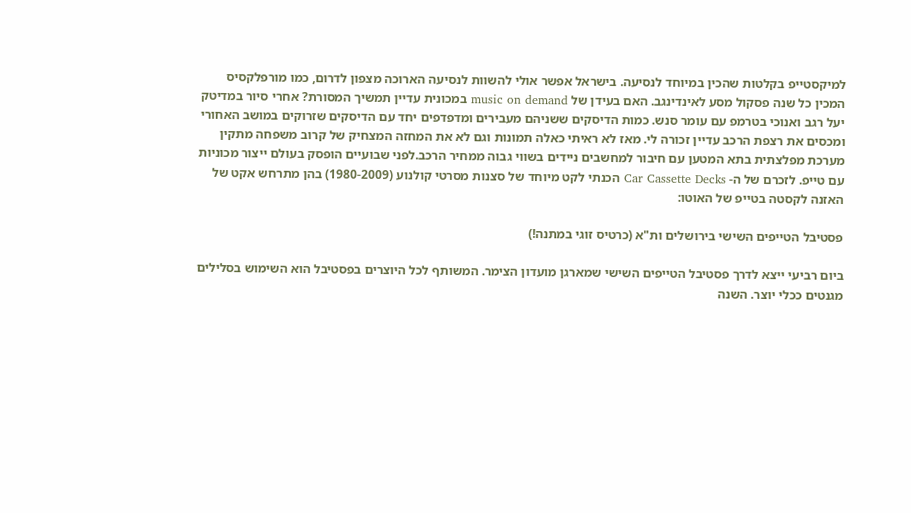למיקסטייפ בקלטות שהכין במיוחד לנסיעה. בישראל אפשר אולי להשוות לנסיעה הארוכה מצפון לדרום, כמו מורפלקסיס המכין כל שנה פסקול מסע לאינדינגב. האם בעידן של music on demand במכונית עדיין תמשיך המסורת? אחרי סיור במדיטק יעל רגב ואנוכי בטרמפ עם עומר סנש. כמות הדיסקים ששניהם מעבירים ומדפדפים יחד עם הדיסקים שזרוקים במושב האחורי ומכסים את רצפת הרכב עדיין זכורה לי. מאז לא ראיתי כאלה תמונות וגם לא את המחזה המצחיק של קרוב משפחה מתקין מערכת מפלצתית בתא המטען עם חיבור למחשבים ניידים בשווי גבוה ממחיר הרכב.לפני שבועיים הופסק בעולם ייצור מכוניות עם טייפ. לזכרם של ה- Car Cassette Decks הכנתי לקט מיוחד של סצנות מסרטי קולנוע (1980-2009) בהן מתרחש אקט של האזנה לקסטה בטייפ של האוטו:

פסטיבל הטייפים השישי בירושלים ות"א (כרטיס זוגי במתנה!)

ביום רביעי ייצא לדרך פסטיבל הטייפים השישי שמארגן מועדון הצימר. המשותף לכל היוצרים בפסטיבל הוא השימוש בסלילים מגנטים ככלי יוצר. השנה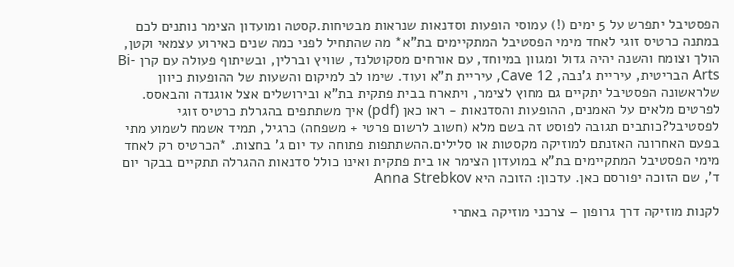הפסטיבל יתפרש על 5 ימים (!) עמוסי הופעות וסדנאות שנראות מבטיחות.קסטה ומועדון הצימר נותנים לכם במתנה כרטיס זוגי לאחד מימי הפסטיבל המתקיימים בת"א* מה שהתחיל לפני כמה שנים כאירוע עצמאי וקטן, הולך וצומח והשנה יהיה גדול ומגוון במיוחד, עם אורחים מסקוטלנד, שוויץ וברלין, ובשיתוף פעולה עם קרן Bi-Arts הבריטית, עיריית ג'נבה, Cave 12, עיריית ת"א ועוד. שימו לב למיקום והשעות של ההופעות כיוון שלראשונה הפסטיבל יתקיים גם מחוץ לצימר, ויתארח בבית פתקית בת"א ובירושלים אצל אוגנדה והבאסס. לפרטים מלאים על האמנים, ההופעות והסדנאות - ראו כאן (pdf) איך משתתפים בהגרלת כרטיס זוגי לפסטיבל?כותבים תגובה לפוסט זה בשם מלא (חשוב לרשום פרטי + משפחה) כרגיל, תמיד אשמח לשמוע מתי בפעם האחרונה האזנתם למוזיקה מקסטות או סלילים.ההשתתפות פתוחה עד יום ג' בחצות. *הכרטיס רק לאחד מימי הפסטיבל המתקיימים בת"א במועדון הצימר או בית פתקית ואינו כולל סדנאות ההגרלה תתקיים בבקר יום ד', שם הזוכה יפורסם כאן. עדכון: הזוכה היא Anna Strebkov

לקנות מוזיקה דרך גרופון – צרכני מוזיקה באתרי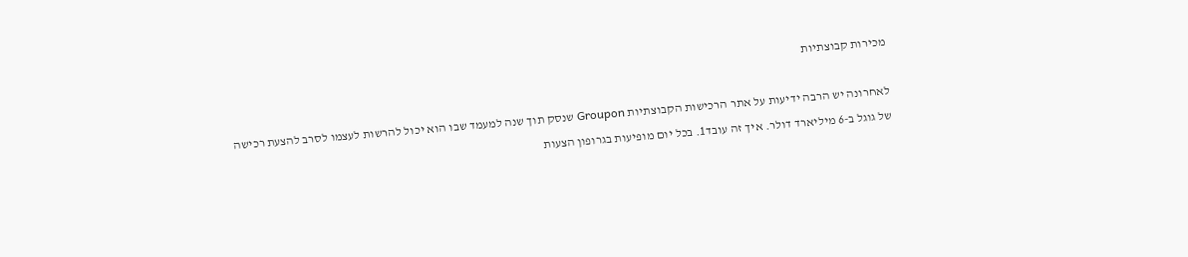מכירות קבוצתיות

לאחרונה יש הרבה ידיעות על אתר הרכישות הקבוצתיות Groupon שנסק תוך שנה למעמד שבו הוא יכול להרשות לעצמו לסרב להצעת רכישה של גוגל ב-6 מיליארד דולר. איך זה עובד1. בכל יום מופיעות בגרופון הצעות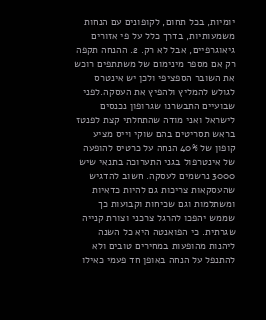יומיות, בכל תחום, לקופונים עם הנחות משמעותיות, בדרך כלל על פי אזורים גיאוגרפיים, אבל לא רק. 2. ההנחה תקפה רק אם מספר מינימום של משתתפים רוכש את השובר הספציפי ולכן יש אינטרס לגולש להמליץ ולהפיץ את העסקה.לפני שבועיים התבשרנו שגרופון נכנסים לישראל ואני מודה שהתחלתי קצת לפנטז בראש תסריטים בהם שוקי וייס מציע קופון של 40% הנחה על כרטיס להופעה של אינטרפול בגני התערוכה בתנאי שיש 3000 נרשמים לעסקה. חשוב להדגיש שהעסקאות צריכות גם להיות כדאיות ומשתלמות וגם שכיחות וקבועות כך שממש יהפכו להרגל צרכני וצורת קנייה שגרתית. כי הפואנטה היא כל השנה ליהנות מהופעות במחירים טובים ולא להתנפל על הנחה באופן חד פעמי כאילו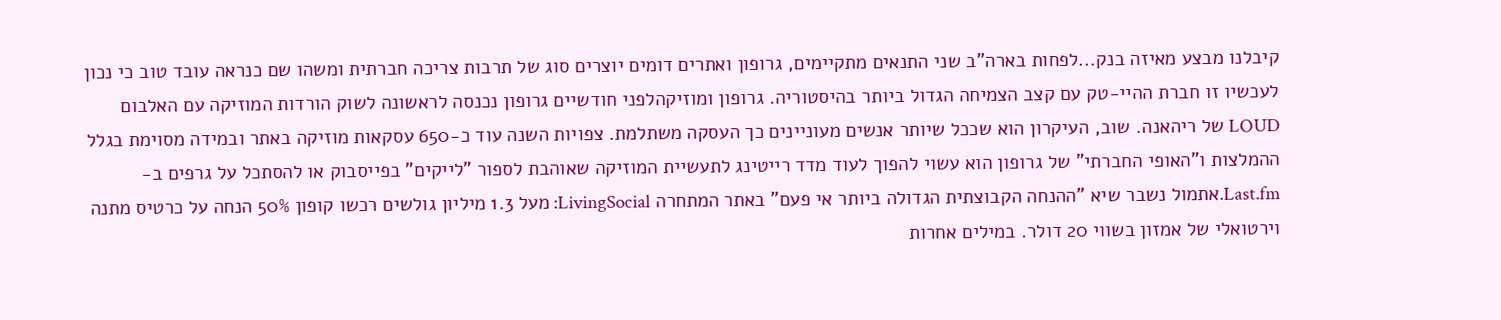קיבלנו מבצע מאיזה בנק...לפחות בארה"ב שני התנאים מתקיימים, גרופון ואתרים דומים יוצרים סוג של תרבות צריכה חברתית ומשהו שם כנראה עובד טוב כי נכון לעכשיו זו חברת ההיי-טק עם קצב הצמיחה הגדול ביותר בהיסטוריה. גרופון ומוזיקהלפני חודשיים גרופון נכנסה לראשונה לשוק הורדות המוזיקה עם האלבום LOUD של ריהאנה. שוב, העיקרון הוא שככל שיותר אנשים מעוניינים כך העסקה משתלמת. צפויות השנה עוד כ-650 עסקאות מוזיקה באתר ובמידה מסוימת בגלל ההמלצות ו"האופי החברתי" של גרופון הוא עשוי להפוך לעוד מדד רייטינג לתעשיית המוזיקה שאוהבת לספור "לייקים" בפייסבוק או להסתכל על גרפים ב-Last.fm.אתמול נשבר שיא "ההנחה הקבוצתית הגדולה ביותר אי פעם" באתר המתחרה LivingSocial: מעל 1.3 מיליון גולשים רכשו קופון 50% הנחה על כרטיס מתנה וירטואלי של אמזון בשווי 20 דולר. במילים אחרות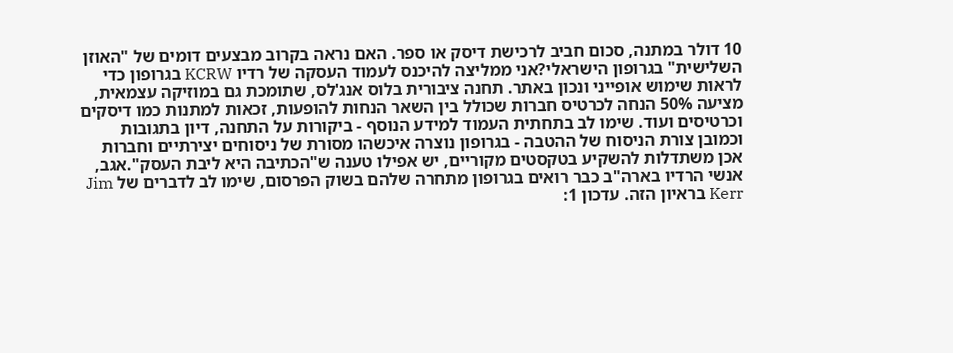10 דולר במתנה, סכום חביב לרכישת דיסק או ספר. האם נראה בקרוב מבצעים דומים של "האוזן השלישית" בגרופון הישראלי?אני ממליצה להיכנס לעמוד העסקה של רדיו KCRW בגרופון כדי לראות שימוש אופייני ונכון באתר. תחנה ציבורית בלוס אנג'לס, שתומכת גם במוזיקה עצמאית, מציעה 50% הנחה לכרטיס חברות שכולל בין השאר הנחות להופעות, זכאות למתנות כמו דיסקים וכרטיסים ועוד. שימו לב בתחתית העמוד למידע הנוסף - ביקורות על התחנה, דיון בתגובות וכמובן צורת הניסוח של ההטבה - בגרופון נוצרה איכשהו מסורת של ניסוחים יצירתיים וחברות אכן משתדלות להשקיע בטקסטים מקוריים, יש אפילו טענה ש"הכתיבה היא ליבת העסק".אגב, אנשי הרדיו בארה"ב כבר רואים בגרופון מתחרה שלהם בשוק הפרסום, שימו לב לדברים של Jim Kerr בראיון הזה. עדכון 1: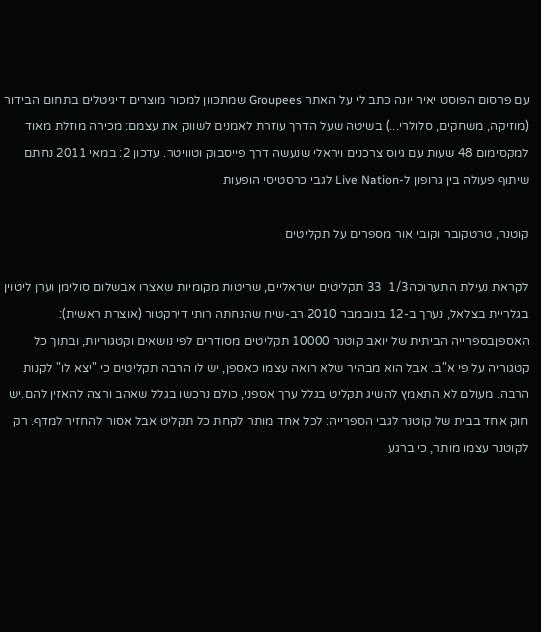עם פרסום הפוסט יאיר יונה כתב לי על האתר Groupees שמתכוון למכור מוצרים דיגיטלים בתחום הבידור (מוזיקה, משחקים, סלולרי...) בשיטה שעל הדרך עוזרת לאמנים לשווק את עצמם: מכירה מוזלת מאוד למקסימום 48 שעות עם גיוס צרכנים ויראלי שנעשה דרך פייסבוק וטוויטר. עדכון 2: במאי 2011 נחתם שיתוף פעולה בין גרופון ל-Live Nation לגבי כרסטיסי הופעות

קוטנר, טרטקובר וקובי אור מספרים על תקליטים

לקראת נעילת התערוכה1/3  33 תקליטים ישראליים, שריטות מקומיות שאצרו אבשלום סולימן וערן ליטוין בגלריית בצלאל, נערך ב-12 בנובמבר 2010 רב-שיח שהנחתה רותי דירקטור (אוצרת ראשית): האספןבספרייה הביתית של יואב קוטנר 10000 תקליטים מסודרים לפי נושאים וקטגוריות, ובתוך כל קטגוריה על פי א"ב. אבל הוא מבהיר שלא רואה עצמו כאספן, יש לו הרבה תקליטים כי "יצא לו" לקנות הרבה. מעולם לא התאמץ להשיג תקליט בגלל ערך אספני, כולם נרכשו בגלל שאהב ורצה להאזין להם.יש חוק אחד בבית של קוטנר לגבי הספרייה: לכל אחד מותר לקחת כל תקליט אבל אסור להחזיר למדף. רק לקוטנר עצמו מותר, כי ברגע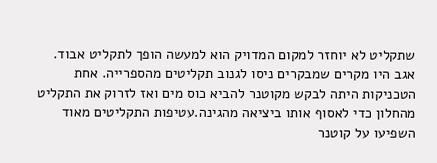שתקליט לא יוחזר למקום המדויק הוא למעשה הופך לתקליט אבוד. אגב היו מקרים שמבקרים ניסו לגנוב תקליטים מהספרייה. אחת הטכניקות היתה לבקש מקוטנר להביא כוס מים ואז לזרוק את התקליט מהחלון כדי לאסוף אותו ביציאה מהגינה.עטיפות התקליטים מאוד השפיעו על קוטנר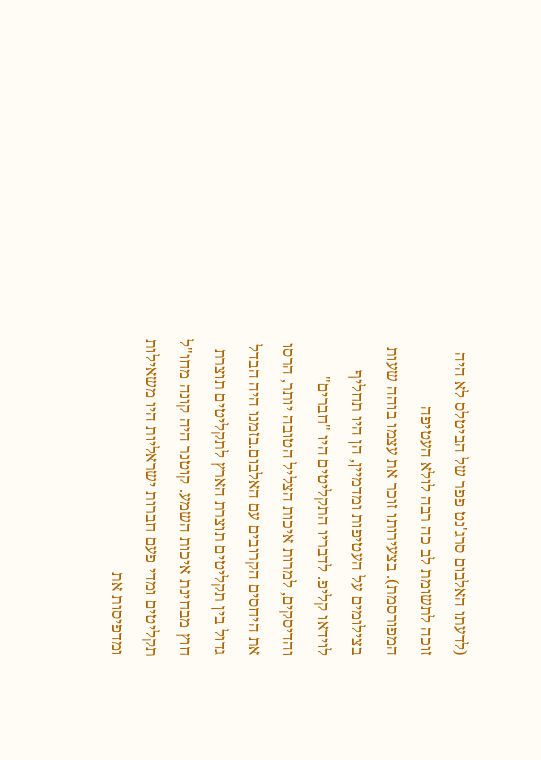(לדעתו האלבום סרג'נט פפר של הביטלס לא היה זוכה לתשומת לב כה רבה לולא העטיפה המפורסמת). בצעירותו זוכר את עצמו בוהה שעות בצילומים על העטיפות ומדמיין, הן היו תחליף לוידאו קליפ. לדבריו התקליטים היו "חברים" והדיסקים, למרות איכות הצליל הטובה יותר, הרסו את היחסים הקרובים עם האלבום.בזמנו היה הבדל גדול בין תקליטים תוצרת הארץ לתקליטים תוצרת חוץ מבחינת איכות השמע. קוטנר היה קונה מחו"ל תקליטים ומדי פעם חברות ישראליות היו משאילות ומדפיסות את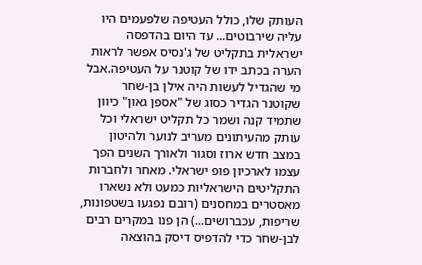העותק שלו, כולל העטיפה שלפעמים היו עליה שירבוטים... עד היום בהדפסה ישראלית בתקליט של ג'נסיס אפשר לראות הערה בכתב ידו של קוטנר על העטיפה.אבל מי שהגדיל לעשות היה אילן בן-שחר שקוטנר הגדיר כסוג של "אספן גאון" כיוון שתמיד קנה ושמר כל תקליט ישראלי וכל עותק מהעיתונים מעריב לנוער ולהיטון במצב חדש ארוז וסגור ולאורך השנים הפך עצמו לארכיון פופ ישראלי. מאחר ולחברות התקליטים הישראליות כמעט ולא נשארו מאסטרים במחסנים (רובם נפגעו בשטפונות, שריפות, עכברושים...) הן פנו במקרים רבים לבן-שחר כדי להדפיס דיסק בהוצאה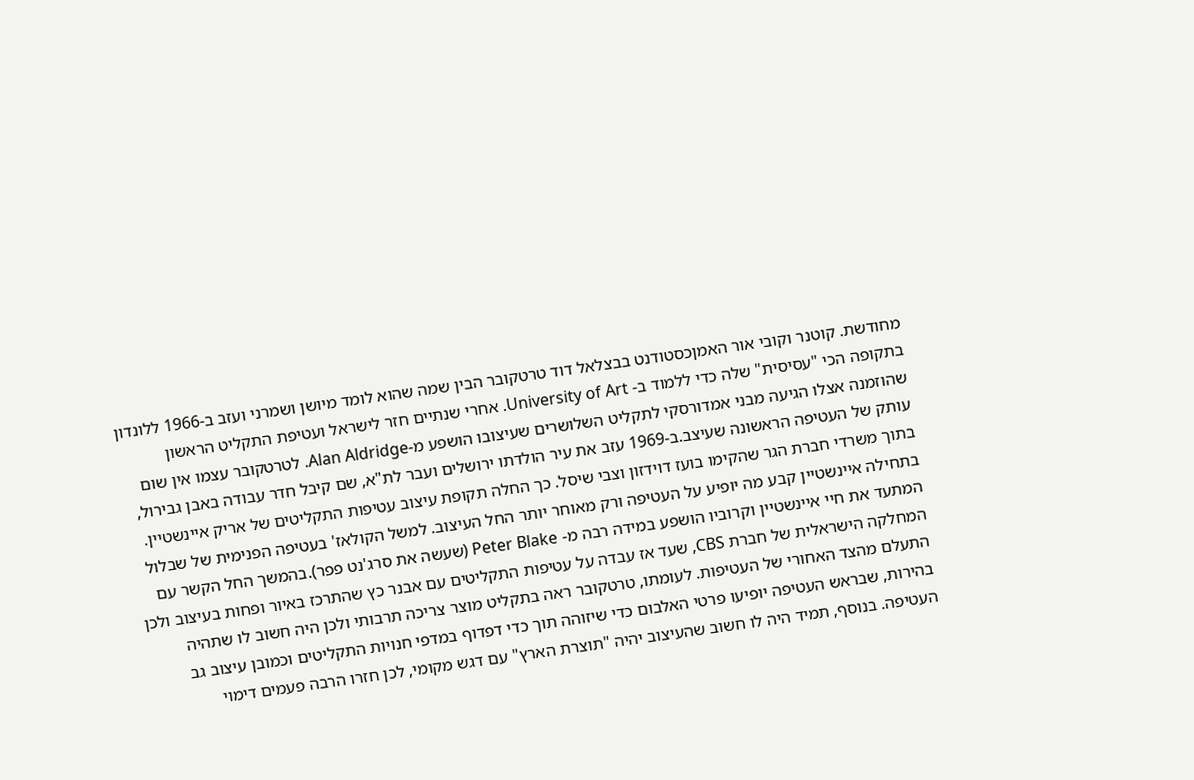מחודשת. קוטנר וקובי אור האמןכסטודנט בבצלאל דוד טרטקובר הבין שמה שהוא לומד מיושן ושמרני ועזב ב-1966 ללונדון בתקופה הכי "עסיסית" שלה כדי ללמוד ב- University of Art. אחרי שנתיים חזר לישראל ועטיפת התקליט הראשון שהוזמנה אצלו הגיעה מבני אמדורסקי לתקליט השלושרים שעיצובו הושפע מ-Alan Aldridge. לטרטקובר עצמו אין שום עותק של העטיפה הראשונה שעיצב.ב-1969 עזב את עיר הולדתו ירושלים ועבר לת"א, שם קיבל חדר עבודה באבן גבירול, בתוך משרדי חברת הגר שהקימו בועז דוידזון וצבי שיסל. כך החלה תקופת עיצוב עטיפות התקליטים של אריק איינשטיין. בתחילה איינשטיין קבע מה יופיע על העטיפה ורק מאוחר יותר החל העיצוב. למשל הקולאז' בעטיפה הפנימית של שבלול המתעד את חיי איינשטיין וקרוביו הושפע במידה רבה מ- Peter Blake (שעשה את סרג'נט פפר).בהמשך החל הקשר עם המחלקה הישראלית של חברת CBS, שעד אז עבדה על עטיפות התקליטים עם אבנר כץ שהתרכז באיור ופחות בעיצוב ולכן התעלם מהצד האחורי של העטיפות. לעומתו, טרטקובר ראה בתקליט מוצר צריכה תרבותי ולכן היה חשוב לו שתהיה בהירות, שבראש העטיפה יופיעו פרטי האלבום כדי שיזוהה תוך כדי דפדוף במדפי חנויות התקליטים וכמובן עיצוב גב העטיפה. בנוסף, תמיד היה לו חשוב שהעיצוב יהיה "תוצרת הארץ" עם דגש מקומי, לכן חזרו הרבה פעמים דימוי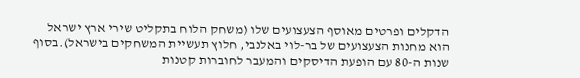הדקלים ופרטים מאוסף הצעצועים שלו (משחק הלוח בתקליט שירי ארץ ישראל הוא מחנות הצעצועים של בר-לוי באלנבי, חלוץ תעשיית המשחקים בישראל).בסוף שנות ה-80 עם הופעת הדיסקים והמעבר לחוברות קטנות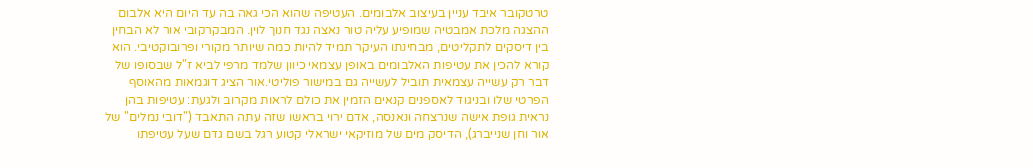טרטקובר איבד עניין בעיצוב אלבומים. העטיפה שהוא הכי גאה בה עד היום היא אלבום ההצגה מלכת אמבטיה שמופיע עליה טור נאצה נגד חנוך לוין. המבקרקובי אור לא הבחין בין דיסקים לתקליטים, מבחינתו העיקר תמיד להיות כמה שיותר מקורי ופרובוקטיבי. הוא קורא להכין את עטיפות האלבומים באופן עצמאי כיוון שלמד מרפי לביא ז"ל שבסופו של דבר רק עשייה עצמאית תוביל לעשייה גם במישור פוליטי.אור הציג דוגמאות מהאוסף הפרטי שלו ובניגוד לאספנים קנאים הזמין את כולם לראות מקרוב ולגעת: עטיפות בהן נראית גופת אישה שנרצחה ונאנסה, אדם ירוי בראשו שזה עתה התאבד ("דובי נמלים" של אור וחן שנייברג), הדיסק מים של מוזיקאי ישראלי קטוע רגל בשם גדם שעל עטיפתו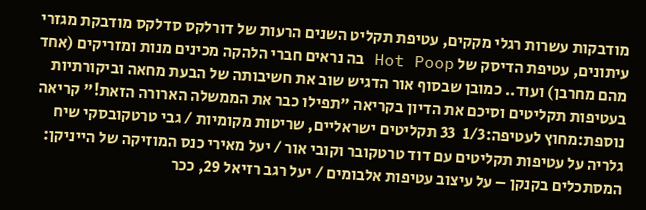מודבקות עשרות רגלי מקקים, עטיפת תקליט השנים הרעות של דורלקס סדלקס מודבקת מגזרי עיתונים, עטיפת הדיסק של Hot Poop בה נראים חברי הלהקה מכינים מנות ומזריקים (אחד מהם מחרבן) ועוד.. כמובן שבסוף אור הדגיש שוב את חשיבותה של הבעת מחאה וביקורתיות בעטיפות תקליטים וסיכם את הדיון בקריאה "תפילו כבר את הממשלה הארורה הזאת!" קריאה נוספת:מחוץ לעטיפה:1/3  33 תקליטים ישראליים, שריטות מקומיות / גבי טרטקובסקי שיח גלריה על עטיפות תקליטים עם דוד טרטקובר וקובי אור / יעל מאירי כנס המוזיקה של הייניקן: המסתכלים בקנקן – על עיצוב עטיפות אלבומים / יעל רגב רזיאל 29, ככר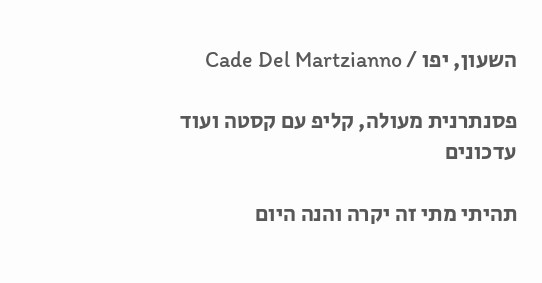השעון, יפו / Cade Del Martzianno

פסנתרנית מעולה, קליפ עם קסטה ועוד עדכונים

תהיתי מתי זה יקרה והנה היום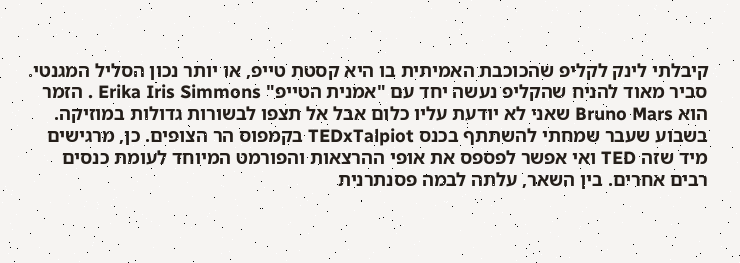קיבלתי לינק לקליפ שהכוכבת האמיתית בו היא קסטת טייפ, או יותר נכון הסליל המגנטי. סביר מאוד להניח שהקליפ נעשה יחד עם "אמנית הטייפ" Erika Iris Simmons . הזמר הוא Bruno Mars שאני לא יודעת עליו כלום אבל אל תצפו לבשורות גדולות במוזיקה. בשבוע שעבר שמחתי להשתתף בכנס TEDxTalpiot בקמפוס הר הצופים. כן, מרגישים מיד שזה TED ואי אפשר לפספס את אופי ההרצאות והפורמט המיוחד לעומת כנסים רבים אחרים. בין השאר, עלתה לבמה פסנתרנית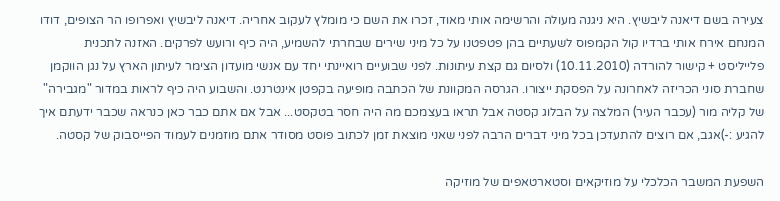צעירה בשם דיאנה ליבשיץ. היא ניגנה מעולה והרשימה אותי מאוד, זכרו את השם כי מומלץ לעקוב אחריה. דיאנה ליבשיץ ואפרופו הר הצופים, דודו המנחם אירח אותי ברדיו קול הקמפוס לשעתיים בהן פטפטנו על כל מיני שירים שבחרתי להשמיע, היה כיף ורועש לפרקים. האזנה לתכנית פלייליסט + קישור להורדה (10.11.2010) ולסיום גם קצת עיתונות. לפני שבועיים רואיינתי יחד עם אנשי מועדון הצימר לעיתון הארץ על נגן הווקמן שחברת סוני הכריזה לאחרונה על הפסקת ייצורו. הגרסה המקוונת של הכתבה מופיעה בקפטן אינטרנט. והשבוע היה כיף לראות במדור "מגבירה" של קליה מור (עכבר העיר) המלצה על הבלוג קסטה אבל תראו בעצמכם מה היה חסר בטקסט... אבל אם אתם כבר כאן כנראה שכבר ידעתם איך להגיע :-)אגב, אם רוצים להתעדכן בכל מיני דברים הרבה לפני שאני מוצאת זמן לכתוב פוסט מסודר אתם מוזמנים לעמוד הפייסבוק של קסטה.

השפעת המשבר הכלכלי על מוזיקאים וסטארטאפים של מוזיקה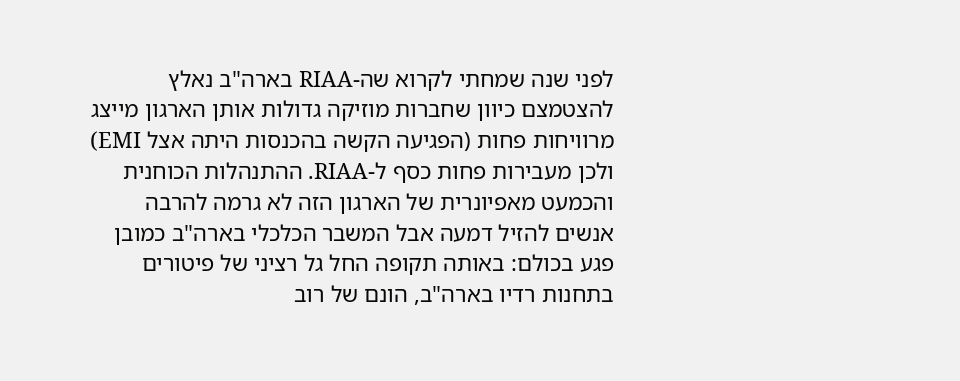לפני שנה שמחתי לקרוא שה-RIAA בארה"ב נאלץ להצטמצם כיוון שחברות מוזיקה גדולות אותן הארגון מייצג מרוויחות פחות (הפגיעה הקשה בהכנסות היתה אצל EMI) ולכן מעבירות פחות כסף ל-RIAA. ההתנהלות הכוחנית והכמעט מאפיונרית של הארגון הזה לא גרמה להרבה אנשים להזיל דמעה אבל המשבר הכלכלי בארה"ב כמובן פגע בכולם: באותה תקופה החל גל רציני של פיטורים בתחנות רדיו בארה"ב, הונם של רוב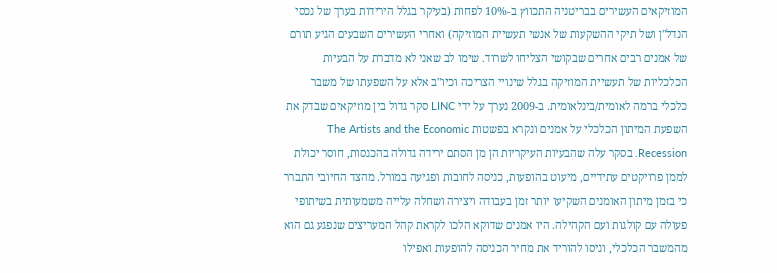המוזיקאים העשירים בבריטניה התכווץ ב-10% לפחות (בעיקר בגלל הירידות בערך של נכסי הנדל"ן ושל תיקי ההשקעות של אנשי תעשיית המוזיקה) ואחרי העשירים השבעים הגיע תורם של אמנים רבים אחרים שבקושי הצליחו לשרוד. שימו לב שאני לא מדברת על הבעיות הכלכליות של תעשיית המוזיקה בגלל שינויי הצריכה וכיו"ב אלא על השפעתו של משבר כלכלי ברמה לאומית/בינלאומית. ב-2009 נערך על ידי LINC סקר גדול בין מוזיקאים שבדק את השפעת המיתון הכלכלי על אמנים ונקרא בפשטות The Artists and the Economic Recession. בסקר עלה שהבעיות העיקריות הן מן הסתם ירידה גדולה בהכנסות, חוסר יכולת לממן פרויקטים עתידיים, מיעוט בהופעות, כניסה לחובות ופגיעה במורל. מהצד החיובי התברר כי בזמן מיתון האומנים השקיעו יותר זמן בעבודה ויצירה ושחלה עלייה משמעותית בשיתופי פעולה עם קולגות ועם הקהילה. היו אמנים שדוקא הלכו לקראת קהל המעריצים שנפגע גם הוא מהמשבר הכלכלי, וניסו להוריד את מחיר הכניסה להופעות ואפילו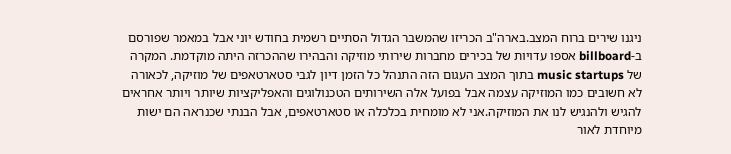ניגנו שירים ברוח המצב.בארה"ב הכריזו שהמשבר הגדול הסתיים רשמית בחודש יוני אבל במאמר שפורסם ב-billboard אספו עדויות של בכירים מחברות שירותי מוזיקה והבהירו שההכרזה היתה מוקדמת. המקרה של music startups בתוך המצב העגום הזה התנהל כל הזמן דיון לגבי סטארטאפים של מוזיקה, לכאורה לא חשובים כמו המוזיקה עצמה אבל בפועל אלה השירותים הטכנולוגים והאפליקציות שיותר ויותר אחראים להגיש ולהנגיש לנו את המוזיקה.אני לא מומחית בכלכלה או סטארטאפים, אבל הבנתי שכנראה הם ישות מיוחדת לאור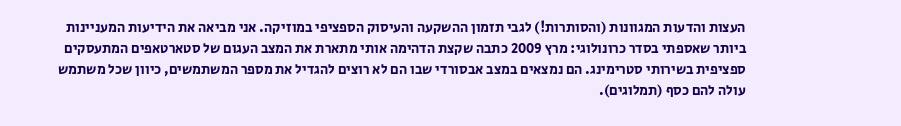העצות והדעות המגוונות (והסותרות!) לגבי תזמון ההשקעה והעיסוק הספציפי במוזיקה. אני מביאה את הידיעות המעניינות ביותר שאספתי בסדר כרונולוגי: מרץ 2009 כתבה שקצת הדהימה אותי מתארת את המצב העגום של סטארטאפים המתעסקים ספציפית בשירותי סטרימינג. הם נמצאים במצב אבסורדי שבו הם לא רוצים להגדיל את מספר המשתמשים, כיוון שכל משתמש עולה להם כסף (תמלוגים).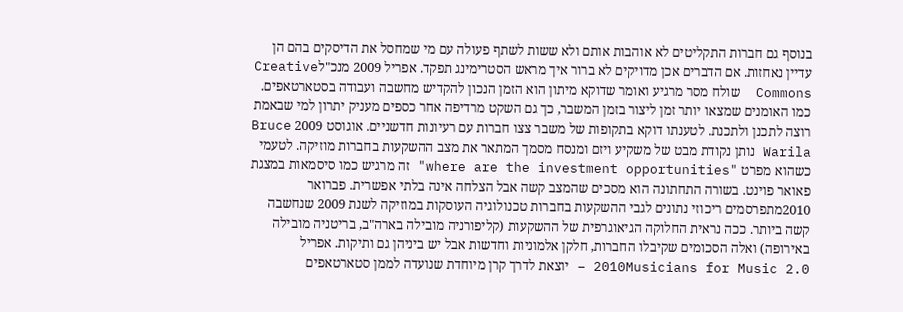בנוסף גם חברות התקליטים לא אוהבות אותם ולא ששות לשתף פעולה עם מי שמחסל את הדיסקים בהם הן עדיין נאחזות. אם הדברים אכן מדויקים לא ברור איך מראש הסטרימינג תפקד. אפריל 2009 מנכ"לCreative Commons  שולח מסר מרגיע ואומר שדוקא מיתון הוא הזמן הנכון להקדיש מחשבה ועבודה בסטארטאפים. כמו האומנים שמצאו יותר זמן ליצור בזמן המשבר, כך גם השקט מרדיפה אחר כספים מעניק יתרון למי שבאמת רוצה לתכנן ולתכנת. לטענתו דוקא בתקופות של משבר צצו חברות עם רעיונות חדשניים. אוגוסט 2009 Bruce Warila נותן נקודת מבט של משקיע ויזם ומנסח מסמך המתאר את מצב ההשקעות בחברות מוזיקה. לטעמי כשהוא מפרט "where are the investment opportunities" זה מרגיש כמו סיסמאות במצגת פאואר פוינט. בשורה התחתונה הוא מסכים שהמצב קשה אבל הצלחה אינה בלתי אפשרית. פברואר 2010מתפרסמים ריכוזי נתונים לגבי ההשקעות בחברות טכנולוגיה העוסקות במוזיקה לשנת 2009 שנחשבה קשה ביותר. ככה נראית החלוקה הגיאוגרפית של ההשקעות (קליפורניה מובילה בארה"ב, בריטניה מובילה באירופה) ואלה הסכומים שקיבלו החברות, חלקן אלמוניות וחדשות אבל יש ביניהן גם ותיקות. אפריל 2010Musicians for Music 2.0 – יוצאת לדרך קרן מיוחדת שנועדה לממן סטארטאפים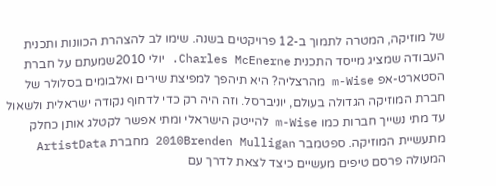של מוזיקה, המטרה לתמוך ב-12 פרויקטים בשנה. שימו לב להצהרת הכוונות ותכנית העבודה שמציג מייסד התכנית Charles McEnerne. יולי 2010שמעתם על חברת הסטארט-אפ m-Wise מהרצליה? היא תיהפך למפיצת שירים ואלבומים בסלולר של חברת המוזיקה הגדולה בעולם, יוניברסל. וזה היה רק כדי לדחוף נקודה ישראלית ולשאול עד מתי נשייך חברות כמו m-Wise להייטק הישראלי ומתי אפשר לקטלג אותן כחלק מתעשיית המוזיקה. ספטמבר 2010Brenden Mulligan מחברת ArtistData המעולה פרסם טיפים מעשיים כיצד לצאת לדרך עם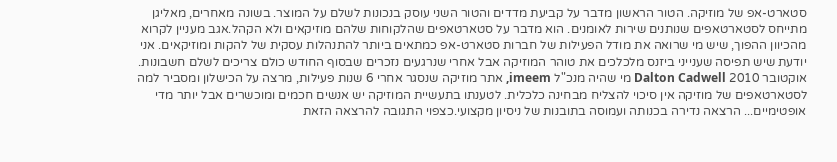סטארט-אפ של מוזיקה. הטור הראשון מדבר על קביעת מדדים והטור השני עוסק בנכונות לשלם על המוצר. בשונה מאחרים, מאליגן מתייחס לסטארטאפים שנותנים שירות לאומנים. הוא מדבר על סטארטאפים שהלקוחות שלהם מוזיקאים ולא הקהל.אגב מעניין לקרוא מהכיוון ההפוך, שיש מי שרואה את מודל הפעילות של חברות סטארט-אפ כמתאים ביותר להתנהלות עסקית של להקות ומוזיקאים. אני יודעת שיש תפיסה שענייני ביזנס מלכלכים את טוהר המוזיקה אבל אחרי שנרגעים נזכרים שבסוף החודש כולם צריכים לשלם חשבונות. אוקטובר 2010 Dalton Cadwell מי שהיה מנכ"ל imeem, אתר מוזיקה שנסגר אחרי 6 שנות פעילות, מרצה על הכישלון ומסביר למה לסטארטאפים של מוזיקה אין סיכוי להצליח מבחינה כלכלית. לטענתו בתעשיית המוזיקה יש אנשים חכמים ומוכשרים אבל יותר מדי אופטימיים... הרצאה נדירה בכנותה ועמוסה בתובנות של ניסיון מקצועי.כצפוי התגובה להרצאה הזאת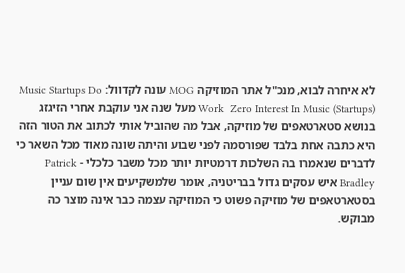לא איחרה לבוא, מנכ"ל אתר המוזיקה MOG עונה לקדוול: Music Startups Do Work  Zero Interest In Music (Startups) מעל שנה אני עוקבת אחרי הזיגזג בנושא סטארטאפים של מוזיקה, אבל מה שהוביל אותי לכתוב את הטור הזה היא כתבה אחת בלבד שפורסמה לפני שבוע והיתה שונה מאוד מכל השאר כי לדברים שנאמרו בה השלכות דרמטיות יותר מכל משבר כלכלי - Patrick Bradley איש עסקים גדול בבריטניה, אומר שלמשקיעים אין שום עניין בסטארטאפים של מוזיקה פשוט כי המוזיקה עצמה כבר אינה מוצר כה מבוקש.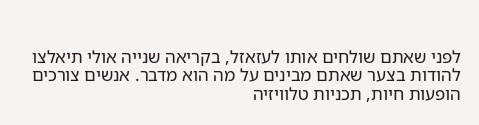לפני שאתם שולחים אותו לעזאזל, בקריאה שנייה אולי תיאלצו להודות בצער שאתם מבינים על מה הוא מדבר. אנשים צורכים הופעות חיות, תכניות טלוויזיה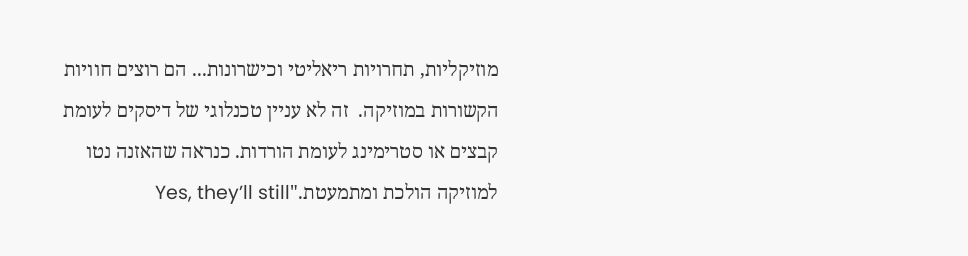מוזיקליות, תחרויות ריאליטי וכישרונות... הם רוצים חוויות הקשורות במוזיקה.  זה לא עניין טכנלוגי של דיסקים לעומת קבצים או סטרימינג לעומת הורדות. כנראה שהאזנה נטו למוזיקה הולכת ומתמעטת."Yes, they’ll still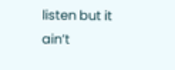listen but it ain’t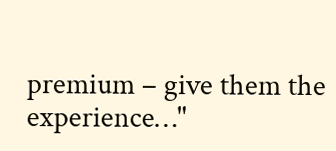premium – give them the experience…"